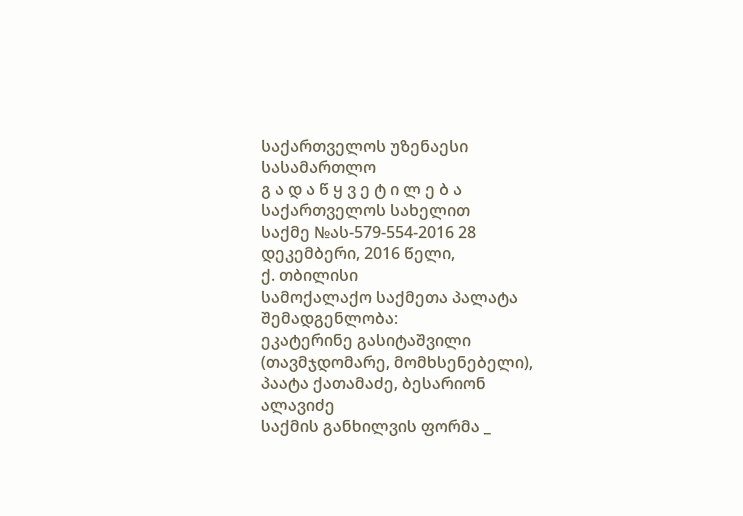საქართველოს უზენაესი სასამართლო
გ ა დ ა წ ყ ვ ე ტ ი ლ ე ბ ა
საქართველოს სახელით
საქმე №ას-579-554-2016 28 დეკემბერი, 2016 წელი,
ქ. თბილისი
სამოქალაქო საქმეთა პალატა
შემადგენლობა:
ეკატერინე გასიტაშვილი (თავმჯდომარე, მომხსენებელი),
პაატა ქათამაძე, ბესარიონ ალავიძე
საქმის განხილვის ფორმა _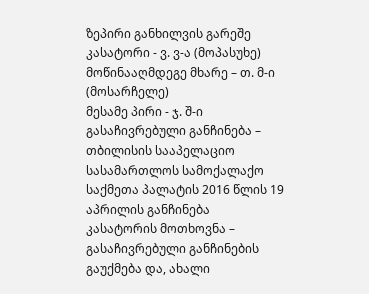ზეპირი განხილვის გარეშე
კასატორი - ვ. ვ-ა (მოპასუხე)
მოწინააღმდეგე მხარე – თ. მ-ი (მოსარჩელე)
მესამე პირი - ჯ. შ-ი
გასაჩივრებული განჩინება – თბილისის სააპელაციო სასამართლოს სამოქალაქო საქმეთა პალატის 2016 წლის 19 აპრილის განჩინება
კასატორის მოთხოვნა – გასაჩივრებული განჩინების გაუქმება და, ახალი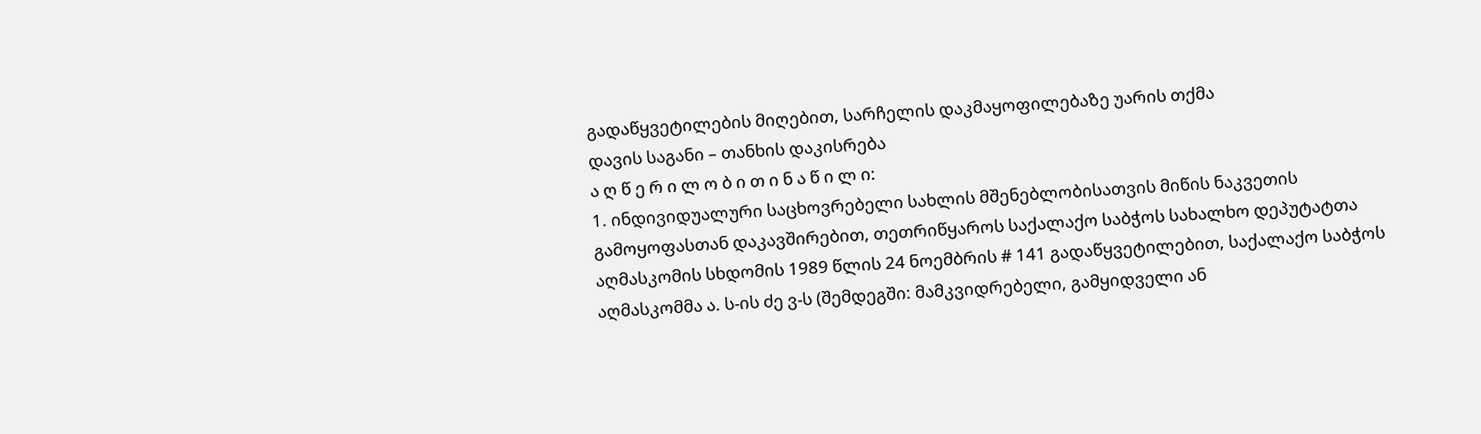გადაწყვეტილების მიღებით, სარჩელის დაკმაყოფილებაზე უარის თქმა
დავის საგანი – თანხის დაკისრება
ა ღ წ ე რ ი ლ ო ბ ი თ ი ნ ა წ ი ლ ი:
1. ინდივიდუალური საცხოვრებელი სახლის მშენებლობისათვის მიწის ნაკვეთის გამოყოფასთან დაკავშირებით, თეთრიწყაროს საქალაქო საბჭოს სახალხო დეპუტატთა აღმასკომის სხდომის 1989 წლის 24 ნოემბრის # 141 გადაწყვეტილებით, საქალაქო საბჭოს აღმასკომმა ა. ს-ის ძე ვ-ს (შემდეგში: მამკვიდრებელი, გამყიდველი ან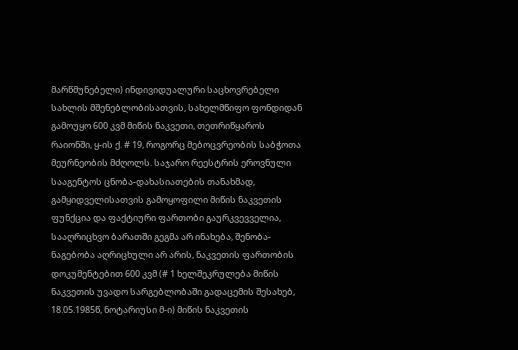მარწმუნებელი) ინდივიდუალური საცხოვრებელი სახლის მშენებლობისათვის, სახელმწიფო ფონდიდან გამოუყო 600 კვმ მიწის ნაკვეთი, თეთრიწყაროს რაიონში, ყ-ის ქ. # 19, როგორც მებოცვრეობის საბჭოთა მეურნეობის მძღოლს. საჯარო რეესტრის ეროვნული სააგენტოს ცნობა-დახასიათების თანახმად, გამყიდველისათვის გამოყოფილი მიწის ნაკვეთის ფუნქცია და ფაქტიური ფართობი გაურკვევველია, სააღრიცხვო ბარათში გეგმა არ ინახება, შენობა-ნაგებობა აღრიცხული არ არის, ნაკვეთის ფართობის დოკუმენტებით 600 კვმ (# 1 ხელშეკრულება მიწის ნაკვეთის უვადო სარგებლობაში გადაცემის შესახებ, 18.05.1985წ, ნოტარიუსი მ-ი) მიწის ნაკვეთის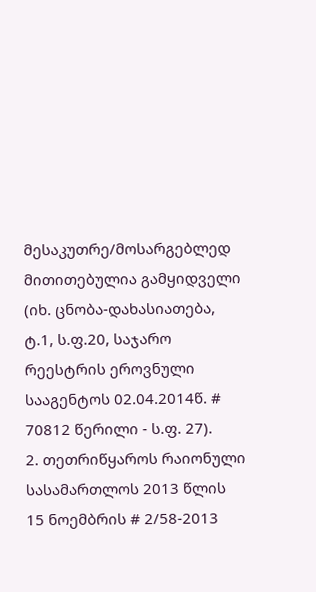მესაკუთრე/მოსარგებლედ მითითებულია გამყიდველი (იხ. ცნობა-დახასიათება, ტ.1, ს.ფ.20, საჯარო რეესტრის ეროვნული სააგენტოს 02.04.2014წ. # 70812 წერილი - ს.ფ. 27).
2. თეთრიწყაროს რაიონული სასამართლოს 2013 წლის 15 ნოემბრის # 2/58-2013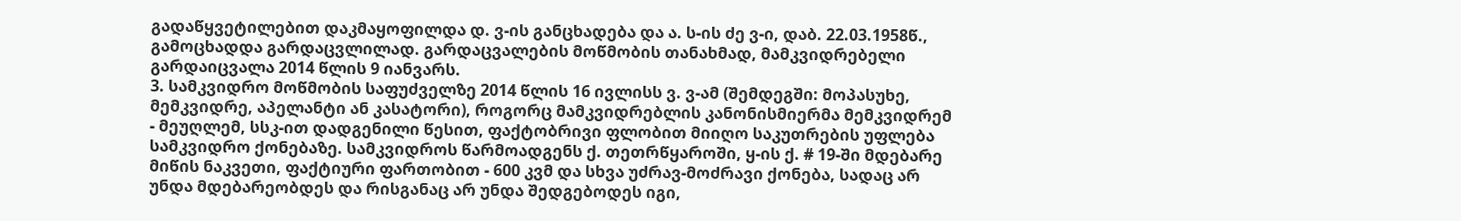გადაწყვეტილებით დაკმაყოფილდა დ. ვ-ის განცხადება და ა. ს-ის ძე ვ-ი, დაბ. 22.03.1958წ., გამოცხადდა გარდაცვლილად. გარდაცვალების მოწმობის თანახმად, მამკვიდრებელი გარდაიცვალა 2014 წლის 9 იანვარს.
3. სამკვიდრო მოწმობის საფუძველზე 2014 წლის 16 ივლისს ვ. ვ-ამ (შემდეგში: მოპასუხე, მემკვიდრე, აპელანტი ან კასატორი), როგორც მამკვიდრებლის კანონისმიერმა მემკვიდრემ - მეუღლემ, სსკ-ით დადგენილი წესით, ფაქტობრივი ფლობით მიიღო საკუთრების უფლება სამკვიდრო ქონებაზე. სამკვიდროს წარმოადგენს ქ. თეთრწყაროში, ყ-ის ქ. # 19-ში მდებარე მიწის ნაკვეთი, ფაქტიური ფართობით - 600 კვმ და სხვა უძრავ-მოძრავი ქონება, სადაც არ უნდა მდებარეობდეს და რისგანაც არ უნდა შედგებოდეს იგი,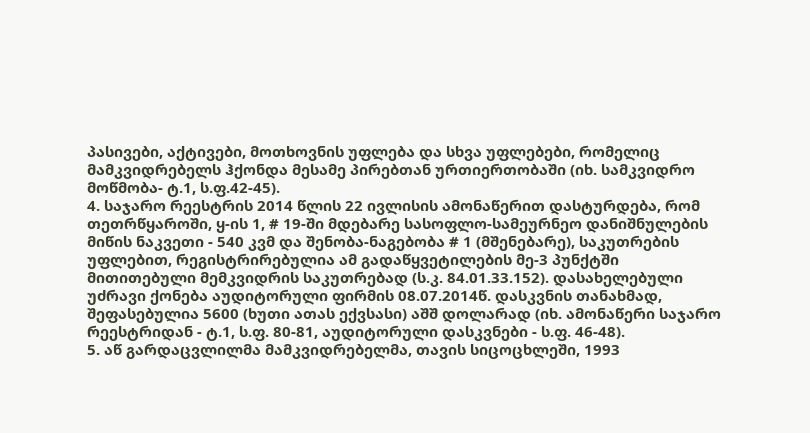პასივები, აქტივები, მოთხოვნის უფლება და სხვა უფლებები, რომელიც მამკვიდრებელს ჰქონდა მესამე პირებთან ურთიერთობაში (იხ. სამკვიდრო მოწმობა- ტ.1, ს.ფ.42-45).
4. საჯარო რეესტრის 2014 წლის 22 ივლისის ამონაწერით დასტურდება, რომ თეთრწყაროში, ყ-ის 1, # 19-ში მდებარე სასოფლო-სამეურნეო დანიშნულების მიწის ნაკვეთი - 540 კვმ და შენობა-ნაგებობა # 1 (მშენებარე), საკუთრების უფლებით, რეგისტრირებულია ამ გადაწყვეტილების მე-3 პუნქტში მითითებული მემკვიდრის საკუთრებად (ს.კ. 84.01.33.152). დასახელებული უძრავი ქონება აუდიტორული ფირმის 08.07.2014წ. დასკვნის თანახმად, შეფასებულია 5600 (ხუთი ათას ექვსასი) აშშ დოლარად (იხ. ამონაწერი საჯარო რეესტრიდან - ტ.1, ს.ფ. 80-81, აუდიტორული დასკვნები - ს.ფ. 46-48).
5. აწ გარდაცვლილმა მამკვიდრებელმა, თავის სიცოცხლეში, 1993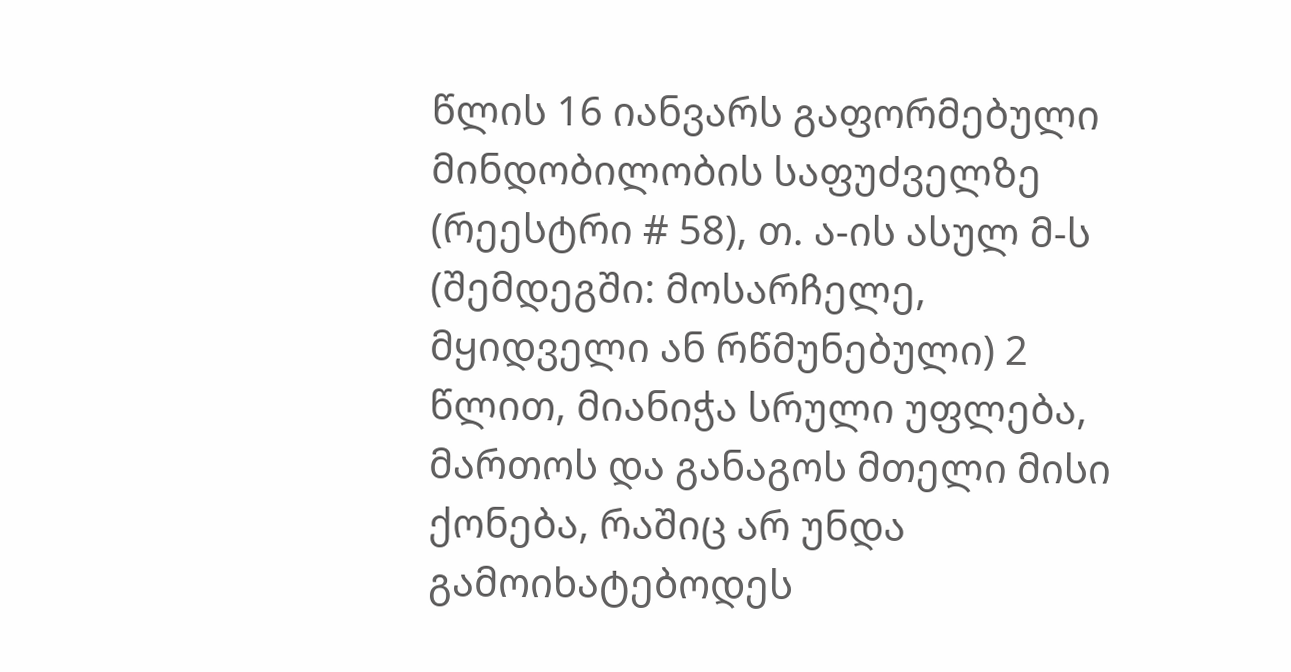წლის 16 იანვარს გაფორმებული მინდობილობის საფუძველზე (რეესტრი # 58), თ. ა-ის ასულ მ-ს (შემდეგში: მოსარჩელე, მყიდველი ან რწმუნებული) 2 წლით, მიანიჭა სრული უფლება, მართოს და განაგოს მთელი მისი ქონება, რაშიც არ უნდა გამოიხატებოდეს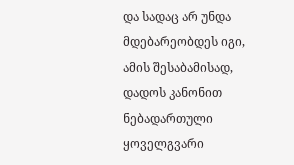და სადაც არ უნდა მდებარეობდეს იგი, ამის შესაბამისად, დადოს კანონით ნებადართული ყოველგვარი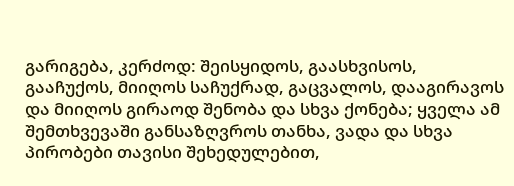გარიგება, კერძოდ: შეისყიდოს, გაასხვისოს, გააჩუქოს, მიიღოს საჩუქრად, გაცვალოს, დააგირავოს და მიიღოს გირაოდ შენობა და სხვა ქონება; ყველა ამ შემთხვევაში განსაზღვროს თანხა, ვადა და სხვა პირობები თავისი შეხედულებით,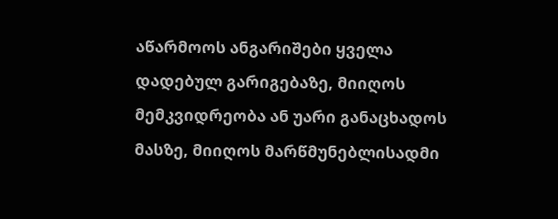აწარმოოს ანგარიშები ყველა დადებულ გარიგებაზე, მიიღოს მემკვიდრეობა ან უარი განაცხადოს მასზე, მიიღოს მარწმუნებლისადმი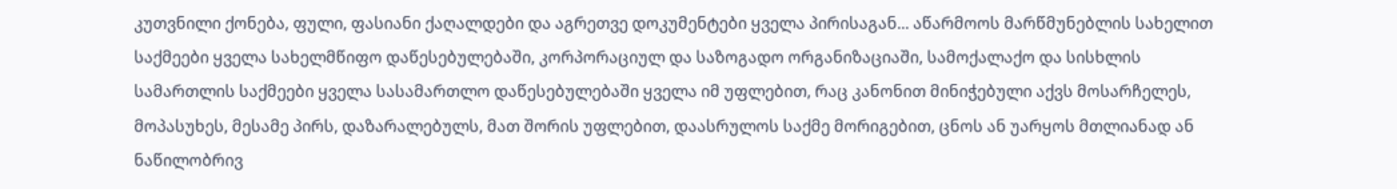კუთვნილი ქონება, ფული, ფასიანი ქაღალდები და აგრეთვე დოკუმენტები ყველა პირისაგან... აწარმოოს მარწმუნებლის სახელით საქმეები ყველა სახელმწიფო დაწესებულებაში, კორპორაციულ და საზოგადო ორგანიზაციაში, სამოქალაქო და სისხლის სამართლის საქმეები ყველა სასამართლო დაწესებულებაში ყველა იმ უფლებით, რაც კანონით მინიჭებული აქვს მოსარჩელეს, მოპასუხეს, მესამე პირს, დაზარალებულს, მათ შორის უფლებით, დაასრულოს საქმე მორიგებით, ცნოს ან უარყოს მთლიანად ან ნაწილობრივ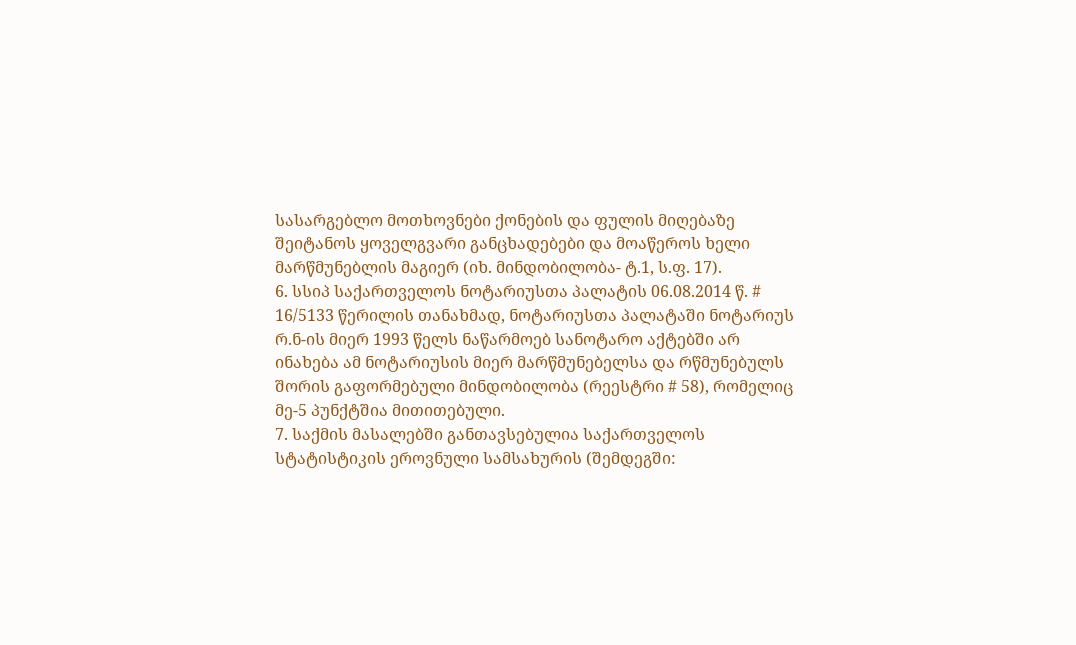სასარგებლო მოთხოვნები ქონების და ფულის მიღებაზე შეიტანოს ყოველგვარი განცხადებები და მოაწეროს ხელი მარწმუნებლის მაგიერ (იხ. მინდობილობა- ტ.1, ს.ფ. 17).
6. სსიპ საქართველოს ნოტარიუსთა პალატის 06.08.2014 წ. # 16/5133 წერილის თანახმად, ნოტარიუსთა პალატაში ნოტარიუს რ.ნ-ის მიერ 1993 წელს ნაწარმოებ სანოტარო აქტებში არ ინახება ამ ნოტარიუსის მიერ მარწმუნებელსა და რწმუნებულს შორის გაფორმებული მინდობილობა (რეესტრი # 58), რომელიც მე-5 პუნქტშია მითითებული.
7. საქმის მასალებში განთავსებულია საქართველოს სტატისტიკის ეროვნული სამსახურის (შემდეგში: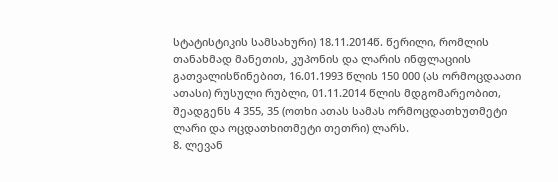სტატისტიკის სამსახური) 18.11.2014წ. წერილი, რომლის თანახმად მანეთის, კუპონის და ლარის ინფლაციის გათვალისწინებით, 16.01.1993 წლის 150 000 (ას ორმოცდაათი ათასი) რუსული რუბლი, 01.11.2014 წლის მდგომარეობით, შეადგენს 4 355, 35 (ოთხი ათას სამას ორმოცდათხუთმეტი ლარი და ოცდათხითმეტი თეთრი) ლარს.
8. ლევან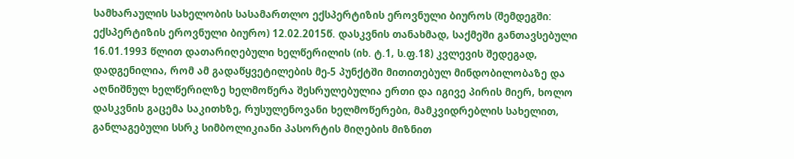სამხარაულის სახელობის სასამართლო ექსპერტიზის ეროვნული ბიუროს (შემდეგში: ექსპერტიზის ეროვნული ბიურო) 12.02.2015წ. დასკვნის თანახმად, საქმეში განთავსებული 16.01.1993 წლით დათარიღებული ხელწერილის (იხ. ტ.1, ს.ფ.18) კვლევის შედეგად, დადგენილია, რომ ამ გადაწყვეტილების მე-5 პუნქტში მითითებულ მინდობილობაზე და აღნიშნულ ხელწერილზე ხელმოწერა შესრულებულია ერთი და იგივე პირის მიერ, ხოლო დასკვნის გაცემა საკითხზე, რუსულენოვანი ხელმოწერები, მამკვიდრებლის სახელით, განლაგებული სსრკ სიმბოლიკიანი პასორტის მიღების მიზნით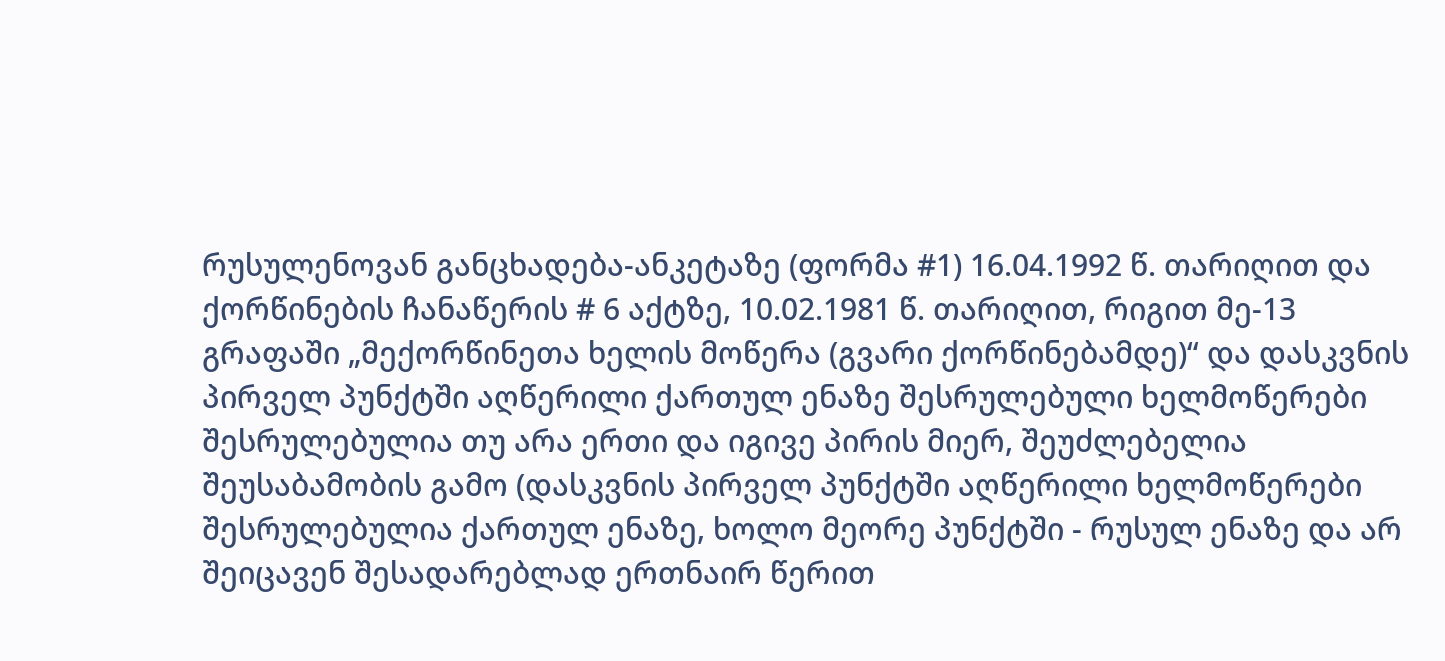რუსულენოვან განცხადება-ანკეტაზე (ფორმა #1) 16.04.1992 წ. თარიღით და ქორწინების ჩანაწერის # 6 აქტზე, 10.02.1981 წ. თარიღით, რიგით მე-13 გრაფაში „მექორწინეთა ხელის მოწერა (გვარი ქორწინებამდე)“ და დასკვნის პირველ პუნქტში აღწერილი ქართულ ენაზე შესრულებული ხელმოწერები შესრულებულია თუ არა ერთი და იგივე პირის მიერ, შეუძლებელია შეუსაბამობის გამო (დასკვნის პირველ პუნქტში აღწერილი ხელმოწერები შესრულებულია ქართულ ენაზე, ხოლო მეორე პუნქტში - რუსულ ენაზე და არ შეიცავენ შესადარებლად ერთნაირ წერით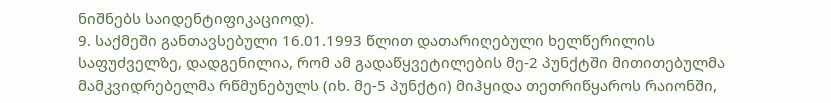ნიშნებს საიდენტიფიკაციოდ).
9. საქმეში განთავსებული 16.01.1993 წლით დათარიღებული ხელწერილის საფუძველზე, დადგენილია, რომ ამ გადაწყვეტილების მე-2 პუნქტში მითითებულმა მამკვიდრებელმა რწმუნებულს (იხ. მე-5 პუნქტი) მიჰყიდა თეთრიწყაროს რაიონში,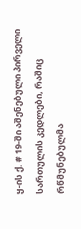ყ-ის ქ. # 19-ში აშენებული პირველი სართულის კედლები, რაშიც რწმუნებულმა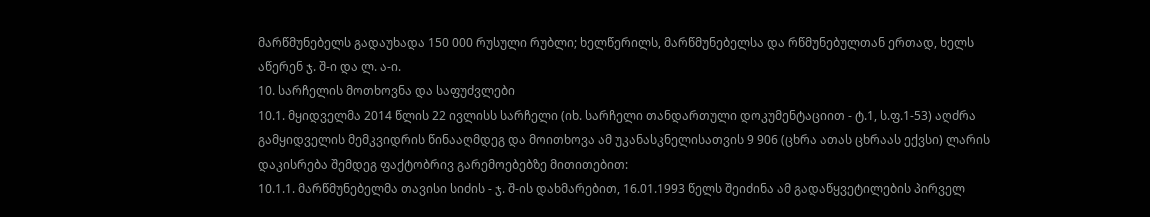მარწმუნებელს გადაუხადა 150 000 რუსული რუბლი; ხელწერილს, მარწმუნებელსა და რწმუნებულთან ერთად, ხელს აწერენ ჯ. შ-ი და ლ. ა-ი.
10. სარჩელის მოთხოვნა და საფუძვლები
10.1. მყიდველმა 2014 წლის 22 ივლისს სარჩელი (იხ. სარჩელი თანდართული დოკუმენტაციით - ტ.1, ს.ფ.1-53) აღძრა გამყიდველის მემკვიდრის წინააღმდეგ და მოითხოვა ამ უკანასკნელისათვის 9 906 (ცხრა ათას ცხრაას ექვსი) ლარის დაკისრება შემდეგ ფაქტობრივ გარემოებებზე მითითებით:
10.1.1. მარწმუნებელმა თავისი სიძის - ჯ. შ-ის დახმარებით, 16.01.1993 წელს შეიძინა ამ გადაწყვეტილების პირველ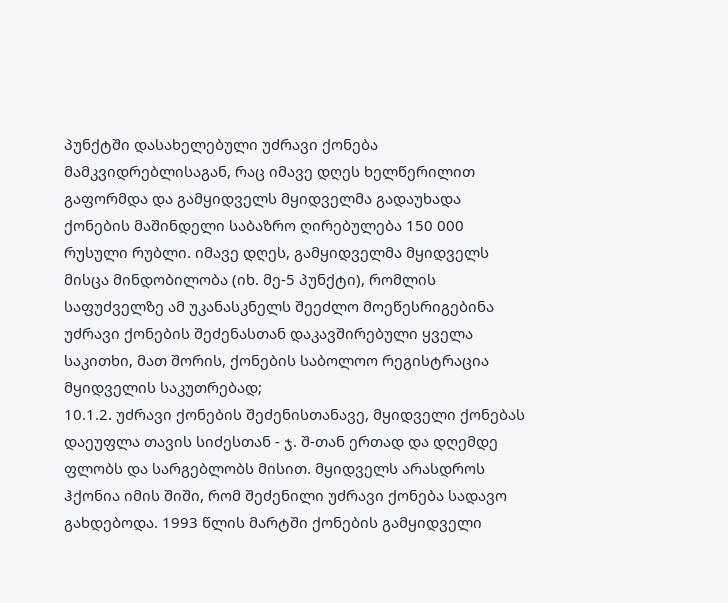პუნქტში დასახელებული უძრავი ქონება მამკვიდრებლისაგან, რაც იმავე დღეს ხელწერილით გაფორმდა და გამყიდველს მყიდველმა გადაუხადა ქონების მაშინდელი საბაზრო ღირებულება 150 000 რუსული რუბლი. იმავე დღეს, გამყიდველმა მყიდველს მისცა მინდობილობა (იხ. მე-5 პუნქტი), რომლის საფუძველზე ამ უკანასკნელს შეეძლო მოეწესრიგებინა უძრავი ქონების შეძენასთან დაკავშირებული ყველა საკითხი, მათ შორის, ქონების საბოლოო რეგისტრაცია მყიდველის საკუთრებად;
10.1.2. უძრავი ქონების შეძენისთანავე, მყიდველი ქონებას დაეუფლა თავის სიძესთან - ჯ. შ-თან ერთად და დღემდე ფლობს და სარგებლობს მისით. მყიდველს არასდროს ჰქონია იმის შიში, რომ შეძენილი უძრავი ქონება სადავო გახდებოდა. 1993 წლის მარტში ქონების გამყიდველი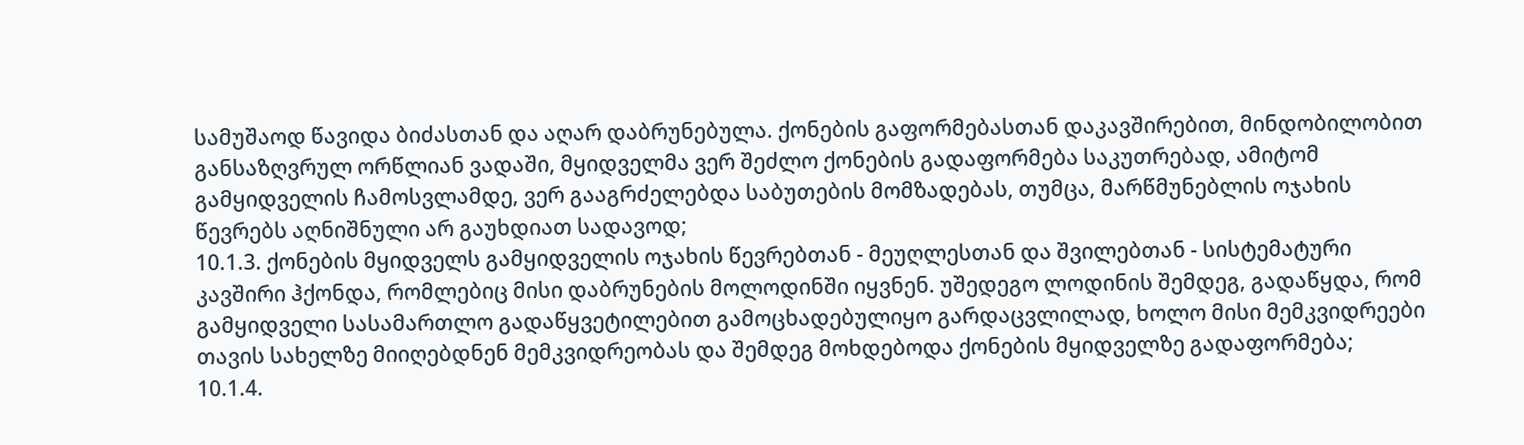სამუშაოდ წავიდა ბიძასთან და აღარ დაბრუნებულა. ქონების გაფორმებასთან დაკავშირებით, მინდობილობით განსაზღვრულ ორწლიან ვადაში, მყიდველმა ვერ შეძლო ქონების გადაფორმება საკუთრებად, ამიტომ გამყიდველის ჩამოსვლამდე, ვერ გააგრძელებდა საბუთების მომზადებას, თუმცა, მარწმუნებლის ოჯახის წევრებს აღნიშნული არ გაუხდიათ სადავოდ;
10.1.3. ქონების მყიდველს გამყიდველის ოჯახის წევრებთან - მეუღლესთან და შვილებთან - სისტემატური კავშირი ჰქონდა, რომლებიც მისი დაბრუნების მოლოდინში იყვნენ. უშედეგო ლოდინის შემდეგ, გადაწყდა, რომ გამყიდველი სასამართლო გადაწყვეტილებით გამოცხადებულიყო გარდაცვლილად, ხოლო მისი მემკვიდრეები თავის სახელზე მიიღებდნენ მემკვიდრეობას და შემდეგ მოხდებოდა ქონების მყიდველზე გადაფორმება;
10.1.4.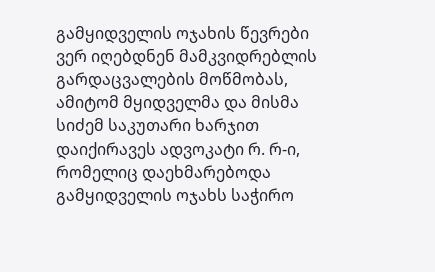გამყიდველის ოჯახის წევრები ვერ იღებდნენ მამკვიდრებლის გარდაცვალების მოწმობას, ამიტომ მყიდველმა და მისმა სიძემ საკუთარი ხარჯით დაიქირავეს ადვოკატი რ. რ-ი, რომელიც დაეხმარებოდა გამყიდველის ოჯახს საჭირო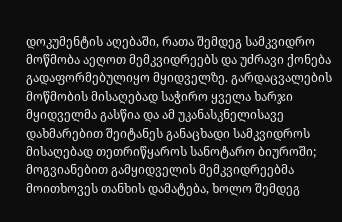დოკუმენტის აღებაში, რათა შემდეგ სამკვიდრო მოწმობა აეღოთ მემკვიდრეებს და უძრავი ქონება გადაფორმებულიყო მყიდველზე. გარდაცვალების მოწმობის მისაღებად საჭირო ყველა ხარჯი მყიდველმა გასწია და ამ უკანასკნელისავე დახმარებით შეიტანეს განაცხადი სამკვიდროს მისაღებად თეთრიწყაროს სანოტარო ბიუროში; მოგვიანებით გამყიდველის მემკვიდრეებმა მოითხოვეს თანხის დამატება, ხოლო შემდეგ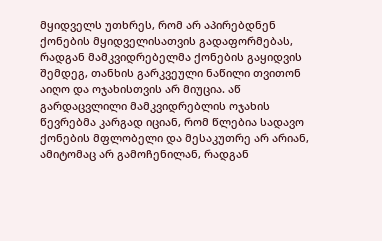მყიდველს უთხრეს, რომ არ აპირებდნენ ქონების მყიდველისათვის გადაფორმებას, რადგან მამკვიდრებელმა ქონების გაყიდვის შემდეგ, თანხის გარკვეული ნაწილი თვითონ აიღო და ოჯახისთვის არ მიუცია. აწ გარდაცვლილი მამკვიდრებლის ოჯახის წევრებმა კარგად იციან, რომ წლებია სადავო ქონების მფლობელი და მესაკუთრე არ არიან, ამიტომაც არ გამოჩენილან, რადგან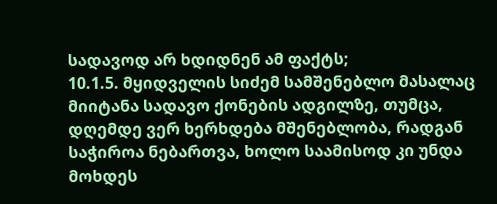სადავოდ არ ხდიდნენ ამ ფაქტს;
10.1.5. მყიდველის სიძემ სამშენებლო მასალაც მიიტანა სადავო ქონების ადგილზე, თუმცა, დღემდე ვერ ხერხდება მშენებლობა, რადგან საჭიროა ნებართვა, ხოლო საამისოდ კი უნდა მოხდეს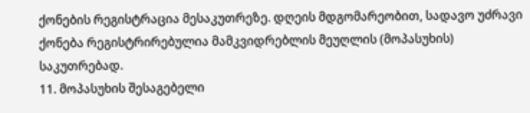ქონების რეგისტრაცია მესაკუთრეზე. დღეის მდგომარეობით, სადავო უძრავი ქონება რეგისტრირებულია მამკვიდრებლის მეუღლის (მოპასუხის) საკუთრებად.
11. მოპასუხის შესაგებელი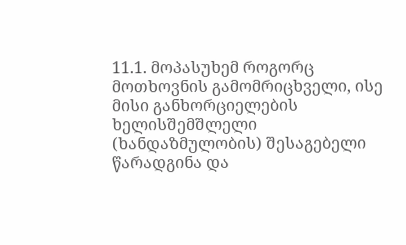11.1. მოპასუხემ როგორც მოთხოვნის გამომრიცხველი, ისე მისი განხორციელების ხელისშემშლელი (ხანდაზმულობის) შესაგებელი წარადგინა და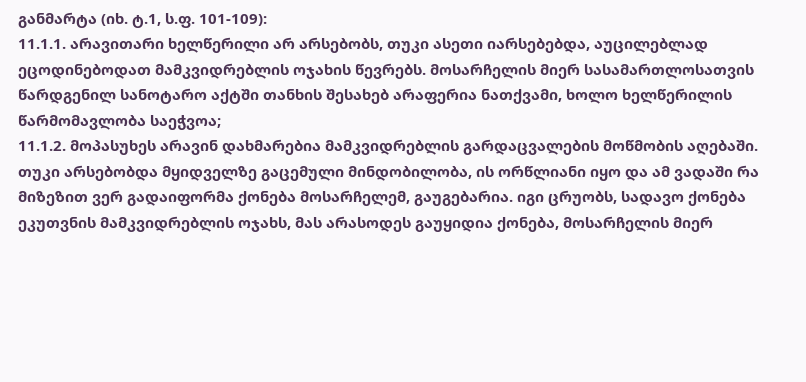განმარტა (იხ. ტ.1, ს.ფ. 101-109):
11.1.1. არავითარი ხელწერილი არ არსებობს, თუკი ასეთი იარსებებდა, აუცილებლად ეცოდინებოდათ მამკვიდრებლის ოჯახის წევრებს. მოსარჩელის მიერ სასამართლოსათვის წარდგენილ სანოტარო აქტში თანხის შესახებ არაფერია ნათქვამი, ხოლო ხელწერილის წარმომავლობა საეჭვოა;
11.1.2. მოპასუხეს არავინ დახმარებია მამკვიდრებლის გარდაცვალების მოწმობის აღებაში. თუკი არსებობდა მყიდველზე გაცემული მინდობილობა, ის ორწლიანი იყო და ამ ვადაში რა მიზეზით ვერ გადაიფორმა ქონება მოსარჩელემ, გაუგებარია. იგი ცრუობს, სადავო ქონება ეკუთვნის მამკვიდრებლის ოჯახს, მას არასოდეს გაუყიდია ქონება, მოსარჩელის მიერ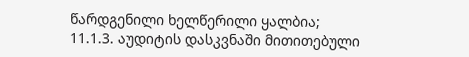წარდგენილი ხელწერილი ყალბია;
11.1.3. აუდიტის დასკვნაში მითითებული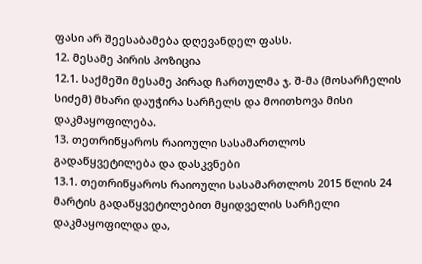ფასი არ შეესაბამება დღევანდელ ფასს.
12. მესამე პირის პოზიცია
12.1. საქმეში მესამე პირად ჩართულმა ჯ. შ-მა (მოსარჩელის სიძემ) მხარი დაუჭირა სარჩელს და მოითხოვა მისი დაკმაყოფილება.
13. თეთრიწყაროს რაიოული სასამართლოს გადაწყვეტილება და დასკვნები
13.1. თეთრიწყაროს რაიოული სასამართლოს 2015 წლის 24 მარტის გადაწყვეტილებით მყიდველის სარჩელი დაკმაყოფილდა და,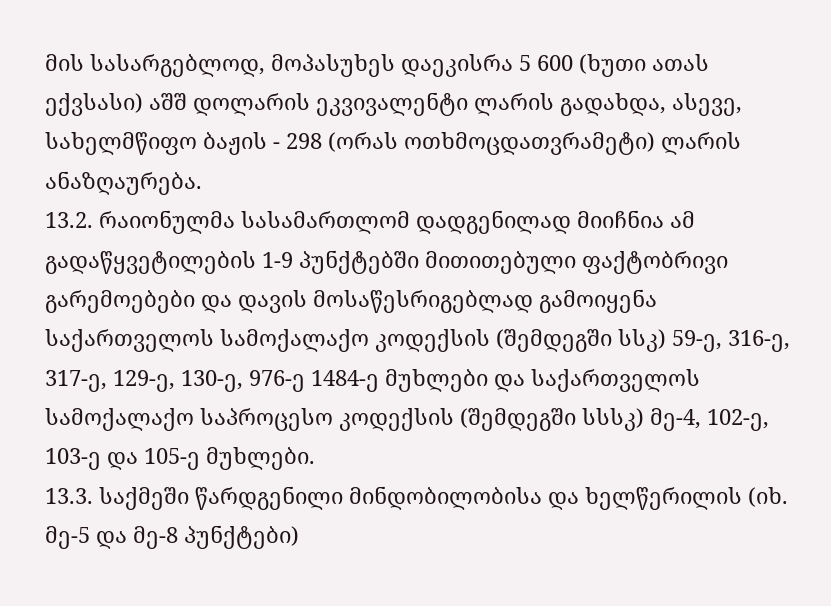მის სასარგებლოდ, მოპასუხეს დაეკისრა 5 600 (ხუთი ათას ექვსასი) აშშ დოლარის ეკვივალენტი ლარის გადახდა, ასევე, სახელმწიფო ბაჟის - 298 (ორას ოთხმოცდათვრამეტი) ლარის ანაზღაურება.
13.2. რაიონულმა სასამართლომ დადგენილად მიიჩნია ამ გადაწყვეტილების 1-9 პუნქტებში მითითებული ფაქტობრივი გარემოებები და დავის მოსაწესრიგებლად გამოიყენა საქართველოს სამოქალაქო კოდექსის (შემდეგში სსკ) 59-ე, 316-ე, 317-ე, 129-ე, 130-ე, 976-ე 1484-ე მუხლები და საქართველოს სამოქალაქო საპროცესო კოდექსის (შემდეგში სსსკ) მე-4, 102-ე, 103-ე და 105-ე მუხლები.
13.3. საქმეში წარდგენილი მინდობილობისა და ხელწერილის (იხ. მე-5 და მე-8 პუნქტები)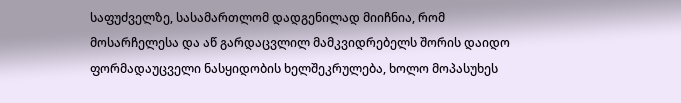საფუძველზე, სასამართლომ დადგენილად მიიჩნია, რომ მოსარჩელესა და აწ გარდაცვლილ მამკვიდრებელს შორის დაიდო ფორმადაუცველი ნასყიდობის ხელშეკრულება, ხოლო მოპასუხეს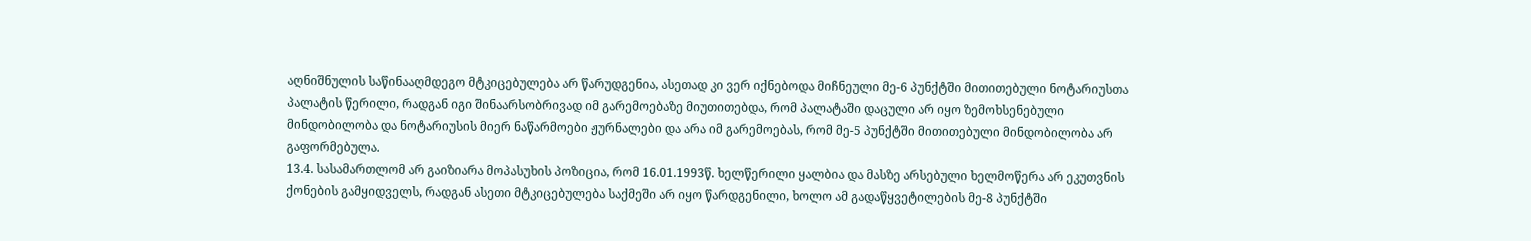აღნიშნულის საწინააღმდეგო მტკიცებულება არ წარუდგენია, ასეთად კი ვერ იქნებოდა მიჩნეული მე-6 პუნქტში მითითებული ნოტარიუსთა პალატის წერილი, რადგან იგი შინაარსობრივად იმ გარემოებაზე მიუთითებდა, რომ პალატაში დაცული არ იყო ზემოხსენებული მინდობილობა და ნოტარიუსის მიერ ნაწარმოები ჟურნალები და არა იმ გარემოებას, რომ მე-5 პუნქტში მითითებული მინდობილობა არ გაფორმებულა.
13.4. სასამართლომ არ გაიზიარა მოპასუხის პოზიცია, რომ 16.01.1993წ. ხელწერილი ყალბია და მასზე არსებული ხელმოწერა არ ეკუთვნის ქონების გამყიდველს, რადგან ასეთი მტკიცებულება საქმეში არ იყო წარდგენილი, ხოლო ამ გადაწყვეტილების მე-8 პუნქტში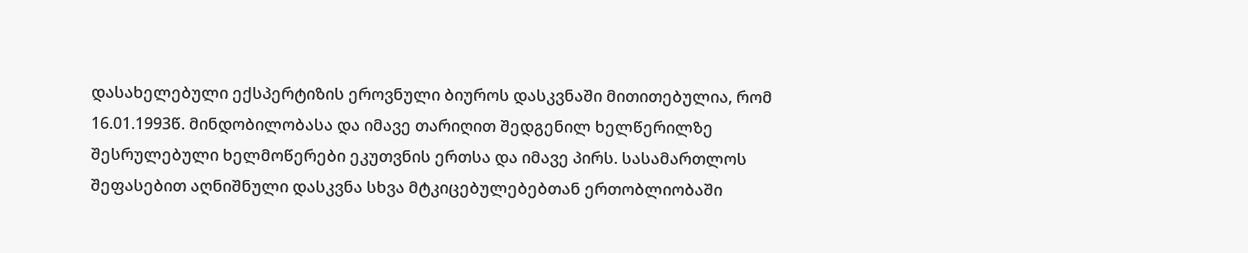დასახელებული ექსპერტიზის ეროვნული ბიუროს დასკვნაში მითითებულია, რომ 16.01.1993წ. მინდობილობასა და იმავე თარიღით შედგენილ ხელწერილზე შესრულებული ხელმოწერები ეკუთვნის ერთსა და იმავე პირს. სასამართლოს შეფასებით აღნიშნული დასკვნა სხვა მტკიცებულებებთან ერთობლიობაში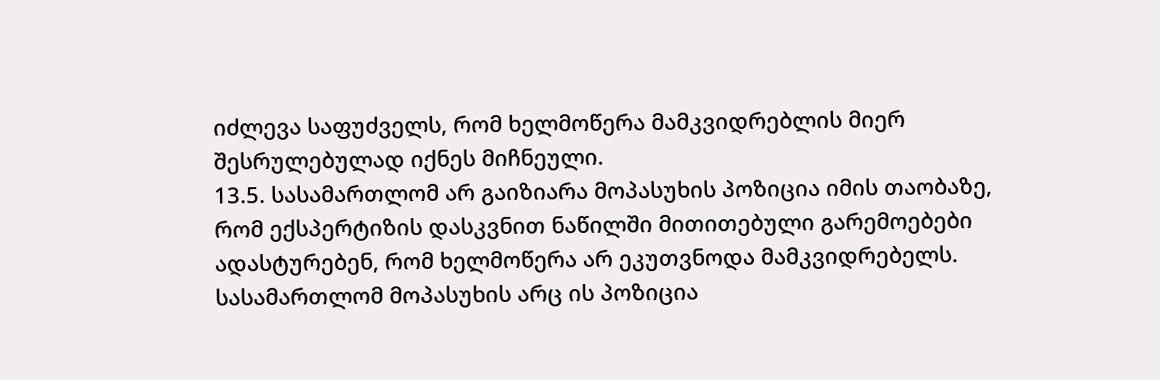იძლევა საფუძველს, რომ ხელმოწერა მამკვიდრებლის მიერ შესრულებულად იქნეს მიჩნეული.
13.5. სასამართლომ არ გაიზიარა მოპასუხის პოზიცია იმის თაობაზე, რომ ექსპერტიზის დასკვნით ნაწილში მითითებული გარემოებები ადასტურებენ, რომ ხელმოწერა არ ეკუთვნოდა მამკვიდრებელს. სასამართლომ მოპასუხის არც ის პოზიცია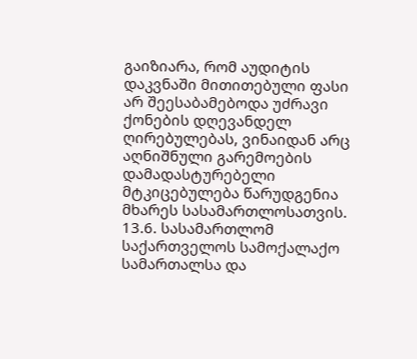გაიზიარა, რომ აუდიტის დაკვნაში მითითებული ფასი არ შეესაბამებოდა უძრავი ქონების დღევანდელ ღირებულებას, ვინაიდან არც აღნიშნული გარემოების დამადასტურებელი მტკიცებულება წარუდგენია მხარეს სასამართლოსათვის.
13.6. სასამართლომ საქართველოს სამოქალაქო სამართალსა და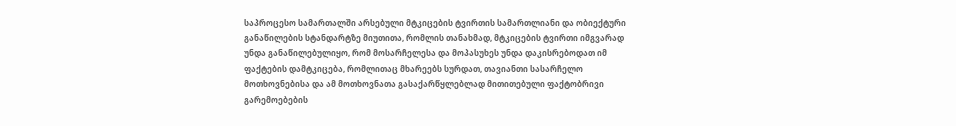საპროცესო სამართალში არსებული მტკიცების ტვირთის სამართლიანი და ობიექტური განაწილების სტანდარტზე მიუთითა, რომლის თანახმად, მტკიცების ტვირთი იმგვარად უნდა განაწილებულიყო, რომ მოსარჩელესა და მოპასუხეს უნდა დაკისრებოდათ იმ ფაქტების დამტკიცება, რომლითაც მხარეებს სურდათ, თავიანთი სასარჩელო მოთხოვნებისა და ამ მოთხოვნათა გასაქარწყლებლად მითითებული ფაქტობრივი გარემოებების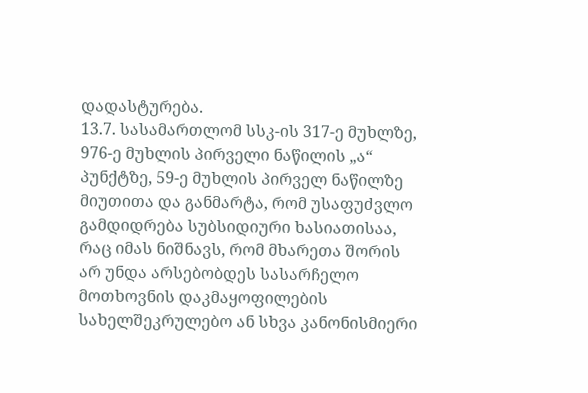დადასტურება.
13.7. სასამართლომ სსკ-ის 317-ე მუხლზე, 976-ე მუხლის პირველი ნაწილის „ა“ პუნქტზე, 59-ე მუხლის პირველ ნაწილზე მიუთითა და განმარტა, რომ უსაფუძვლო გამდიდრება სუბსიდიური ხასიათისაა, რაც იმას ნიშნავს, რომ მხარეთა შორის არ უნდა არსებობდეს სასარჩელო მოთხოვნის დაკმაყოფილების სახელშეკრულებო ან სხვა კანონისმიერი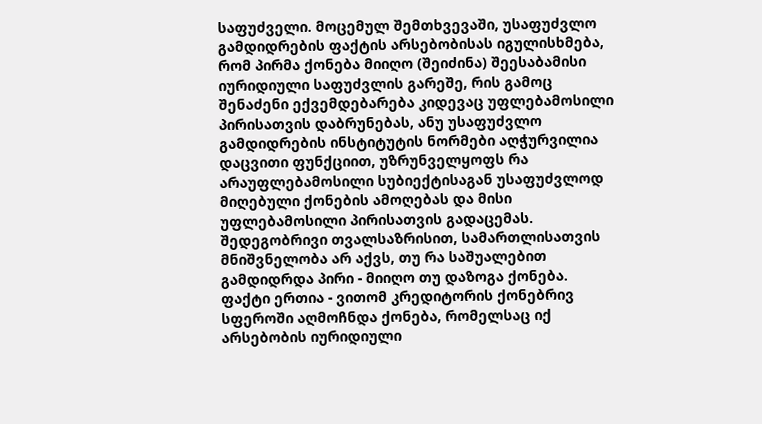საფუძველი. მოცემულ შემთხვევაში, უსაფუძვლო გამდიდრების ფაქტის არსებობისას იგულისხმება, რომ პირმა ქონება მიიღო (შეიძინა) შეესაბამისი იურიდიული საფუძვლის გარეშე, რის გამოც შენაძენი ექვემდებარება კიდევაც უფლებამოსილი პირისათვის დაბრუნებას, ანუ უსაფუძვლო გამდიდრების ინსტიტუტის ნორმები აღჭურვილია დაცვითი ფუნქციით, უზრუნველყოფს რა არაუფლებამოსილი სუბიექტისაგან უსაფუძვლოდ მიღებული ქონების ამოღებას და მისი უფლებამოსილი პირისათვის გადაცემას. შედეგობრივი თვალსაზრისით, სამართლისათვის მნიშვნელობა არ აქვს, თუ რა საშუალებით გამდიდრდა პირი - მიიღო თუ დაზოგა ქონება. ფაქტი ერთია - ვითომ კრედიტორის ქონებრივ სფეროში აღმოჩნდა ქონება, რომელსაც იქ არსებობის იურიდიული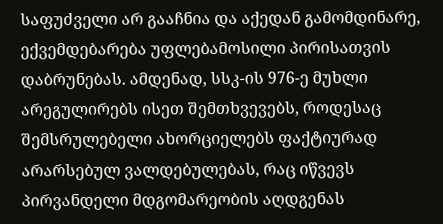საფუძველი არ გააჩნია და აქედან გამომდინარე, ექვემდებარება უფლებამოსილი პირისათვის დაბრუნებას. ამდენად, სსკ-ის 976-ე მუხლი არეგულირებს ისეთ შემთხვევებს, როდესაც შემსრულებელი ახორციელებს ფაქტიურად არარსებულ ვალდებულებას, რაც იწვევს პირვანდელი მდგომარეობის აღდგენას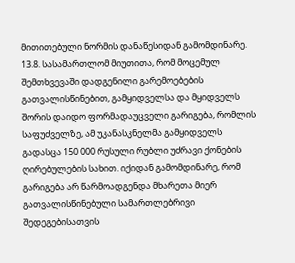მითითებული ნორმის დანაწესიდან გამომდინარე.
13.8. სასამართლომ მიუთითა, რომ მოცემულ შემთხვევაში დადგენილი გარემოებების გათვალისწინებით, გამყიდველსა და მყიდველს შორის დაიდო ფორმადაუცველი გარიგება, რომლის საფუძველზე, ამ უკანასკნელმა გამყიდველს გადასცა 150 000 რუსული რუბლი უძრავი ქონების ღირებულების სახით. იქიდან გამომდინარე, რომ გარიგება არ წარმოადგენდა მხარეთა მიერ გათვალისწინებული სამართლებრივი შედეგებისათვის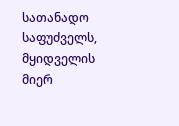სათანადო საფუძველს, მყიდველის მიერ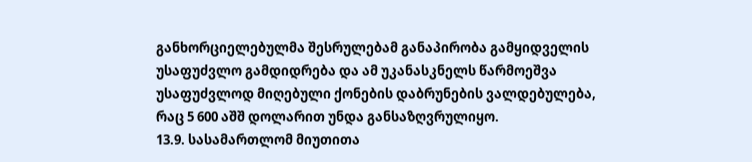განხორციელებულმა შესრულებამ განაპირობა გამყიდველის უსაფუძვლო გამდიდრება და ამ უკანასკნელს წარმოეშვა უსაფუძვლოდ მიღებული ქონების დაბრუნების ვალდებულება, რაც 5 600 აშშ დოლარით უნდა განსაზღვრულიყო.
13.9. სასამართლომ მიუთითა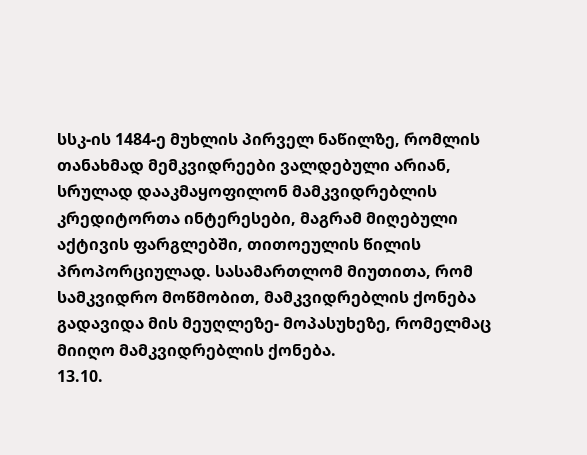სსკ-ის 1484-ე მუხლის პირველ ნაწილზე, რომლის თანახმად მემკვიდრეები ვალდებული არიან, სრულად დააკმაყოფილონ მამკვიდრებლის კრედიტორთა ინტერესები, მაგრამ მიღებული აქტივის ფარგლებში, თითოეულის წილის პროპორციულად. სასამართლომ მიუთითა, რომ სამკვიდრო მოწმობით, მამკვიდრებლის ქონება გადავიდა მის მეუღლეზე- მოპასუხეზე, რომელმაც მიიღო მამკვიდრებლის ქონება.
13.10.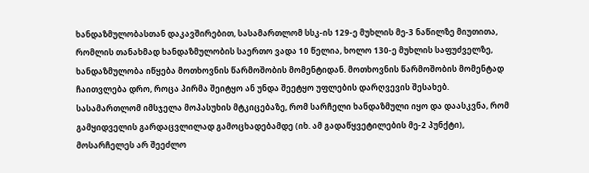ხანდაზმულობასთან დაკავშირებით, სასამართლომ სსკ-ის 129-ე მუხლის მე-3 ნაწილზე მიუთითა, რომლის თანახმად ხანდაზმულობის საერთო ვადა 10 წელია, ხოლო 130-ე მუხლის საფუძველზე, ხანდაზმულობა იწყება მოთხოვნის წარმოშობის მომენტიდან. მოთხოვნის წარმოშობის მომენტად ჩაითვლება დრო, როცა პირმა შეიტყო ან უნდა შეეტყო უფლების დარღვევის შესახებ. სასამართლომ იმსჯელა მოპასუხის მტკიცებაზე, რომ სარჩელი ხანდაზმული იყო და დაასკვნა, რომ გამყიდველის გარდაცვლილად გამოცხადებამდე (იხ. ამ გადაწყვეტილების მე-2 პუნქტი), მოსარჩელეს არ შეეძლო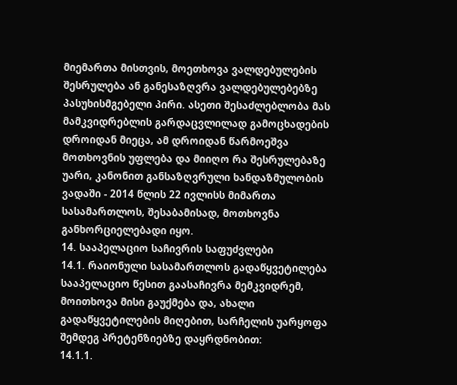მიემართა მისთვის, მოეთხოვა ვალდებულების შესრულება ან განესაზღვრა ვალდებულებებზე პასუხისმგებელი პირი. ასეთი შესაძლებლობა მას მამკვიდრებლის გარდაცვლილად გამოცხადების დროიდან მიეცა, ამ დროიდან წარმოეშვა მოთხოვნის უფლება და მიიღო რა შესრულებაზე უარი, კანონით განსაზღვრული ხანდაზმულობის ვადაში - 2014 წლის 22 ივლისს მიმართა სასამართლოს, შესაბამისად, მოთხოვნა განხორციელებადი იყო.
14. სააპელაციო საჩივრის საფუძვლები
14.1. რაიონული სასამართლოს გადაწყვეტილება სააპელაციო წესით გაასაჩივრა მემკვიდრემ, მოითხოვა მისი გაუქმება და, ახალი გადაწყვეტილების მიღებით, სარჩელის უარყოფა შემდეგ პრეტენზიებზე დაყრდნობით:
14.1.1.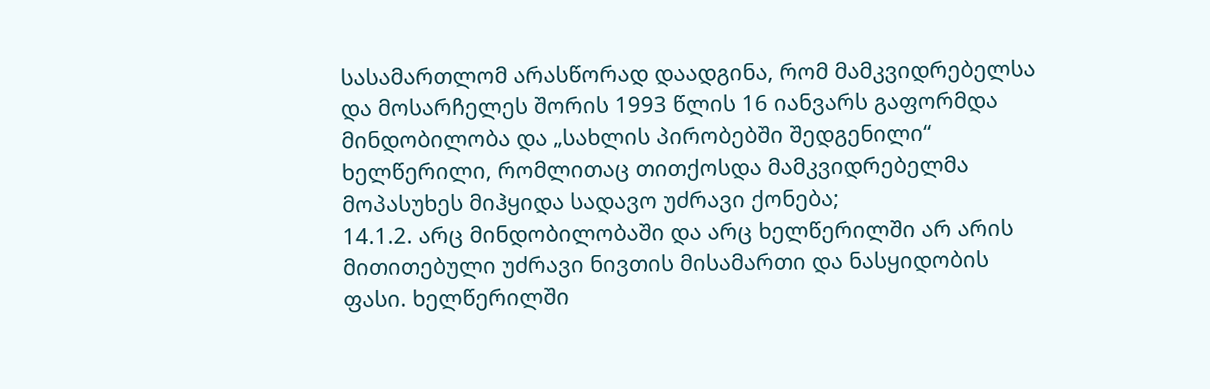სასამართლომ არასწორად დაადგინა, რომ მამკვიდრებელსა და მოსარჩელეს შორის 1993 წლის 16 იანვარს გაფორმდა მინდობილობა და „სახლის პირობებში შედგენილი“ ხელწერილი, რომლითაც თითქოსდა მამკვიდრებელმა მოპასუხეს მიჰყიდა სადავო უძრავი ქონება;
14.1.2. არც მინდობილობაში და არც ხელწერილში არ არის მითითებული უძრავი ნივთის მისამართი და ნასყიდობის ფასი. ხელწერილში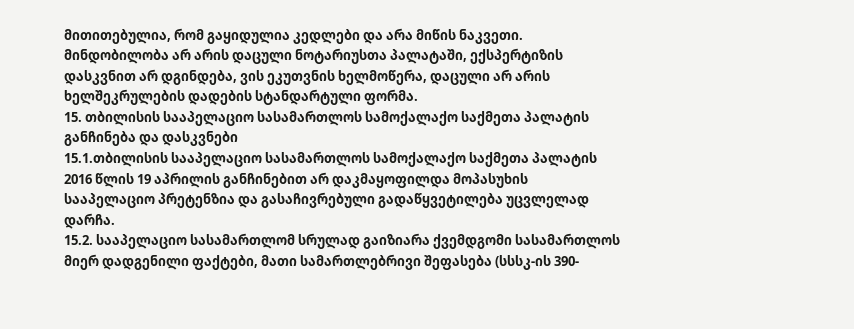მითითებულია, რომ გაყიდულია კედლები და არა მიწის ნაკვეთი. მინდობილობა არ არის დაცული ნოტარიუსთა პალატაში, ექსპერტიზის დასკვნით არ დგინდება, ვის ეკუთვნის ხელმოწერა, დაცული არ არის ხელშეკრულების დადების სტანდარტული ფორმა.
15. თბილისის სააპელაციო სასამართლოს სამოქალაქო საქმეთა პალატის განჩინება და დასკვნები
15.1.თბილისის სააპელაციო სასამართლოს სამოქალაქო საქმეთა პალატის 2016 წლის 19 აპრილის განჩინებით არ დაკმაყოფილდა მოპასუხის სააპელაციო პრეტენზია და გასაჩივრებული გადაწყვეტილება უცვლელად დარჩა.
15.2. სააპელაციო სასამართლომ სრულად გაიზიარა ქვემდგომი სასამართლოს მიერ დადგენილი ფაქტები, მათი სამართლებრივი შეფასება (სსსკ-ის 390-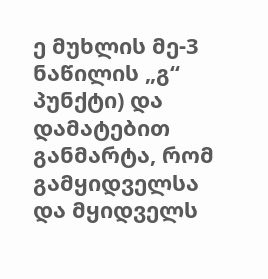ე მუხლის მე-3 ნაწილის „გ“ პუნქტი) და დამატებით განმარტა, რომ გამყიდველსა და მყიდველს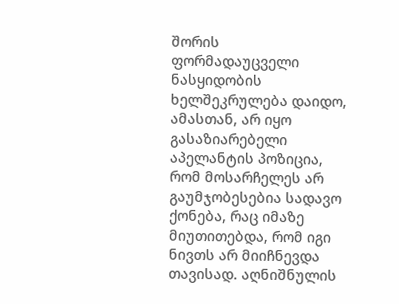შორის ფორმადაუცველი ნასყიდობის ხელშეკრულება დაიდო, ამასთან, არ იყო გასაზიარებელი აპელანტის პოზიცია, რომ მოსარჩელეს არ გაუმჯობესებია სადავო ქონება, რაც იმაზე მიუთითებდა, რომ იგი ნივთს არ მიიჩნევდა თავისად. აღნიშნულის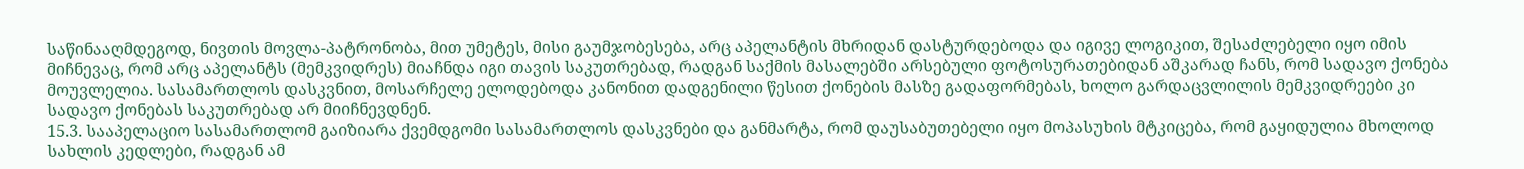საწინააღმდეგოდ, ნივთის მოვლა-პატრონობა, მით უმეტეს, მისი გაუმჯობესება, არც აპელანტის მხრიდან დასტურდებოდა და იგივე ლოგიკით, შესაძლებელი იყო იმის მიჩნევაც, რომ არც აპელანტს (მემკვიდრეს) მიაჩნდა იგი თავის საკუთრებად, რადგან საქმის მასალებში არსებული ფოტოსურათებიდან აშკარად ჩანს, რომ სადავო ქონება მოუვლელია. სასამართლოს დასკვნით, მოსარჩელე ელოდებოდა კანონით დადგენილი წესით ქონების მასზე გადაფორმებას, ხოლო გარდაცვლილის მემკვიდრეები კი სადავო ქონებას საკუთრებად არ მიიჩნევდნენ.
15.3. სააპელაციო სასამართლომ გაიზიარა ქვემდგომი სასამართლოს დასკვნები და განმარტა, რომ დაუსაბუთებელი იყო მოპასუხის მტკიცება, რომ გაყიდულია მხოლოდ სახლის კედლები, რადგან ამ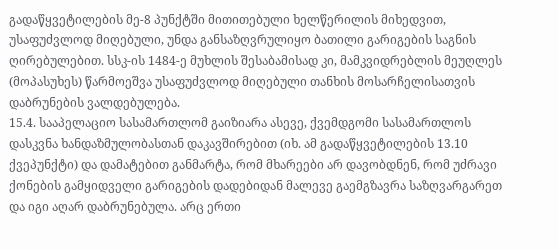გადაწყვეტილების მე-8 პუნქტში მითითებული ხელწერილის მიხედვით, უსაფუძვლოდ მიღებული, უნდა განსაზღვრულიყო ბათილი გარიგების საგნის ღირებულებით. სსკ-ის 1484-ე მუხლის შესაბამისად კი, მამკვიდრებლის მეუღლეს (მოპასუხეს) წარმოეშვა უსაფუძვლოდ მიღებული თანხის მოსარჩელისათვის დაბრუნების ვალდებულება.
15.4. სააპელაციო სასამართლომ გაიზიარა ასევე, ქვემდგომი სასამართლოს დასკვნა ხანდაზმულობასთან დაკავშირებით (იხ. ამ გადაწყვეტილების 13.10 ქვეპუნქტი) და დამატებით განმარტა, რომ მხარეები არ დავობდნენ, რომ უძრავი ქონების გამყიდველი გარიგების დადებიდან მალევე გაემგზავრა საზღვარგარეთ და იგი აღარ დაბრუნებულა. არც ერთი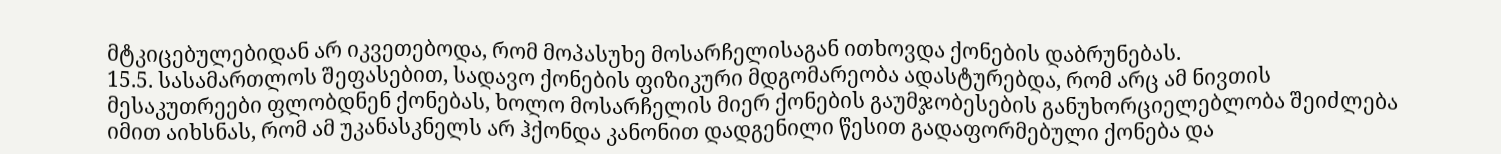მტკიცებულებიდან არ იკვეთებოდა, რომ მოპასუხე მოსარჩელისაგან ითხოვდა ქონების დაბრუნებას.
15.5. სასამართლოს შეფასებით, სადავო ქონების ფიზიკური მდგომარეობა ადასტურებდა, რომ არც ამ ნივთის მესაკუთრეები ფლობდნენ ქონებას, ხოლო მოსარჩელის მიერ ქონების გაუმჯობესების განუხორციელებლობა შეიძლება იმით აიხსნას, რომ ამ უკანასკნელს არ ჰქონდა კანონით დადგენილი წესით გადაფორმებული ქონება და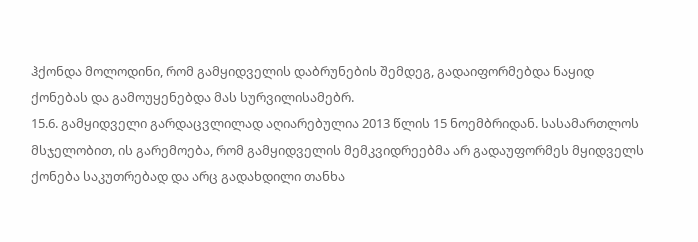ჰქონდა მოლოდინი, რომ გამყიდველის დაბრუნების შემდეგ, გადაიფორმებდა ნაყიდ ქონებას და გამოუყენებდა მას სურვილისამებრ.
15.6. გამყიდველი გარდაცვლილად აღიარებულია 2013 წლის 15 ნოემბრიდან. სასამართლოს მსჯელობით, ის გარემოება, რომ გამყიდველის მემკვიდრეებმა არ გადაუფორმეს მყიდველს ქონება საკუთრებად და არც გადახდილი თანხა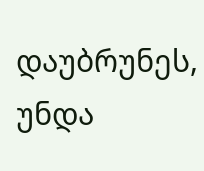დაუბრუნეს, უნდა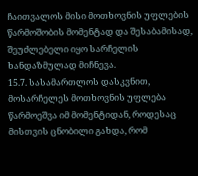ჩაითვალოს მისი მოთხოვნის უფლების წარმოშობის მომენტად და შესაბამისად, შეუძლებელი იყო სარჩელის ხანდაზმულად მიჩნევა.
15.7. სასამართლოს დასკვნით, მოსარჩელეს მოთხოვნის უფლება წარმოეშვა იმ მომენტიდან, როდესაც მისთვის ცნობილი გახდა, რომ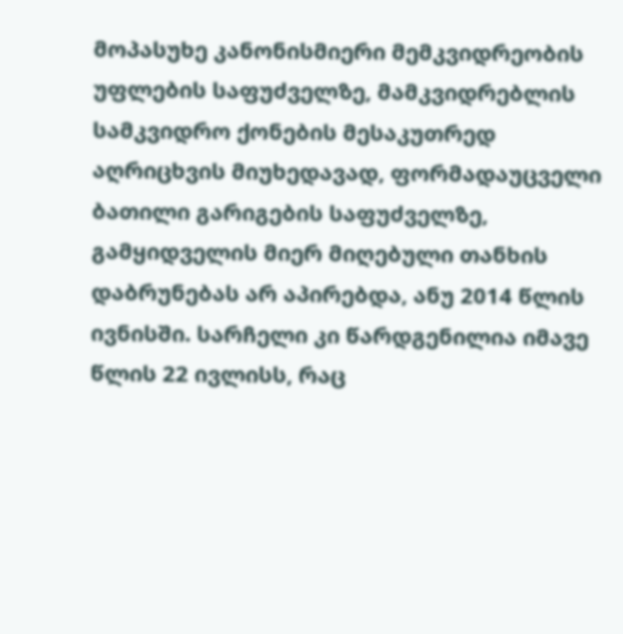მოპასუხე კანონისმიერი მემკვიდრეობის უფლების საფუძველზე, მამკვიდრებლის სამკვიდრო ქონების მესაკუთრედ აღრიცხვის მიუხედავად, ფორმადაუცველი ბათილი გარიგების საფუძველზე, გამყიდველის მიერ მიღებული თანხის დაბრუნებას არ აპირებდა, ანუ 2014 წლის ივნისში. სარჩელი კი წარდგენილია იმავე წლის 22 ივლისს, რაც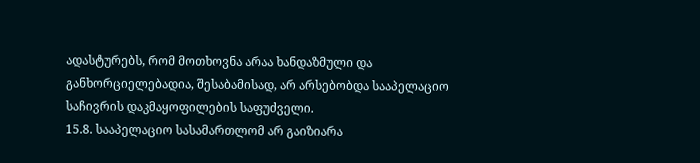ადასტურებს, რომ მოთხოვნა არაა ხანდაზმული და განხორციელებადია, შესაბამისად, არ არსებობდა სააპელაციო საჩივრის დაკმაყოფილების საფუძველი.
15.8. სააპელაციო სასამართლომ არ გაიზიარა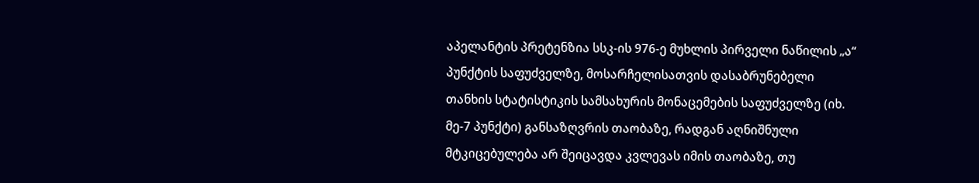აპელანტის პრეტენზია სსკ-ის 976-ე მუხლის პირველი ნაწილის „ა“ პუნქტის საფუძველზე, მოსარჩელისათვის დასაბრუნებელი თანხის სტატისტიკის სამსახურის მონაცემების საფუძველზე (იხ. მე-7 პუნქტი) განსაზღვრის თაობაზე, რადგან აღნიშნული მტკიცებულება არ შეიცავდა კვლევას იმის თაობაზე, თუ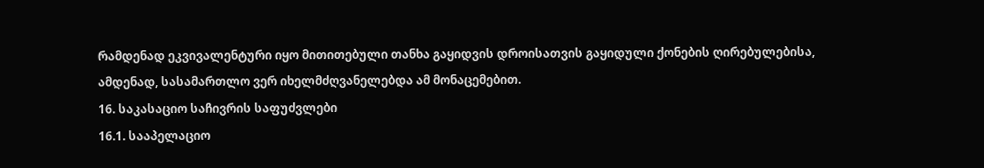რამდენად ეკვივალენტური იყო მითითებული თანხა გაყიდვის დროისათვის გაყიდული ქონების ღირებულებისა, ამდენად, სასამართლო ვერ იხელმძღვანელებდა ამ მონაცემებით.
16. საკასაციო საჩივრის საფუძვლები
16.1. სააპელაციო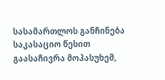სასამართლოს განჩინება საკასაციო წესით გაასაჩივრა მოპასუხემ,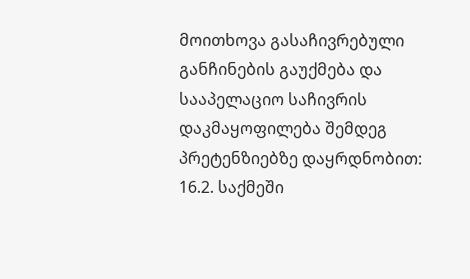მოითხოვა გასაჩივრებული განჩინების გაუქმება და სააპელაციო საჩივრის დაკმაყოფილება შემდეგ პრეტენზიებზე დაყრდნობით:
16.2. საქმეში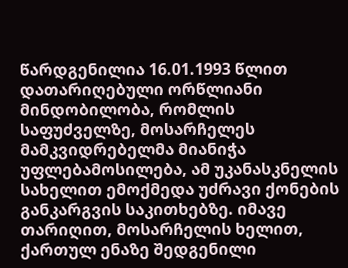წარდგენილია 16.01.1993 წლით დათარიღებული ორწლიანი მინდობილობა, რომლის საფუძველზე, მოსარჩელეს მამკვიდრებელმა მიანიჭა უფლებამოსილება, ამ უკანასკნელის სახელით ემოქმედა უძრავი ქონების განკარგვის საკითხებზე. იმავე თარიღით, მოსარჩელის ხელით, ქართულ ენაზე შედგენილი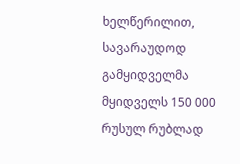ხელწერილით, სავარაუდოდ გამყიდველმა მყიდველს 150 000 რუსულ რუბლად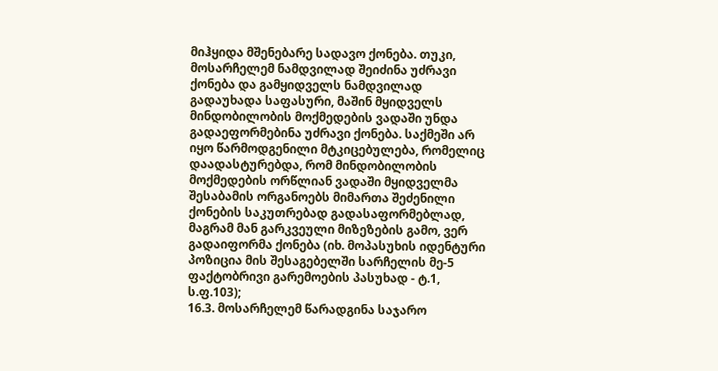მიჰყიდა მშენებარე სადავო ქონება. თუკი, მოსარჩელემ ნამდვილად შეიძინა უძრავი ქონება და გამყიდველს ნამდვილად გადაუხადა საფასური, მაშინ მყიდველს მინდობილობის მოქმედების ვადაში უნდა გადაეფორმებინა უძრავი ქონება. საქმეში არ იყო წარმოდგენილი მტკიცებულება, რომელიც დაადასტურებდა, რომ მინდობილობის მოქმედების ორწლიან ვადაში მყიდველმა შესაბამის ორგანოებს მიმართა შეძენილი ქონების საკუთრებად გადასაფორმებლად, მაგრამ მან გარკვეული მიზეზების გამო, ვერ გადაიფორმა ქონება (იხ. მოპასუხის იდენტური პოზიცია მის შესაგებელში სარჩელის მე-5 ფაქტობრივი გარემოების პასუხად - ტ.1, ს.ფ.103);
16.3. მოსარჩელემ წარადგინა საჯარო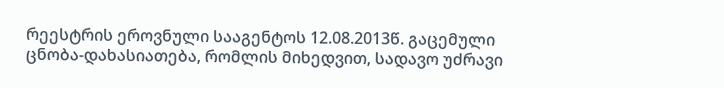რეესტრის ეროვნული სააგენტოს 12.08.2013წ. გაცემული ცნობა-დახასიათება, რომლის მიხედვით, სადავო უძრავი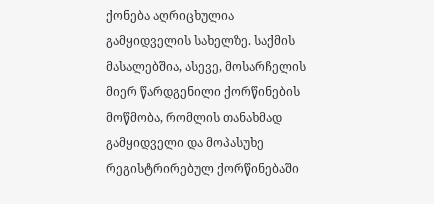ქონება აღრიცხულია გამყიდველის სახელზე. საქმის მასალებშია, ასევე, მოსარჩელის მიერ წარდგენილი ქორწინების მოწმობა, რომლის თანახმად გამყიდველი და მოპასუხე რეგისტრირებულ ქორწინებაში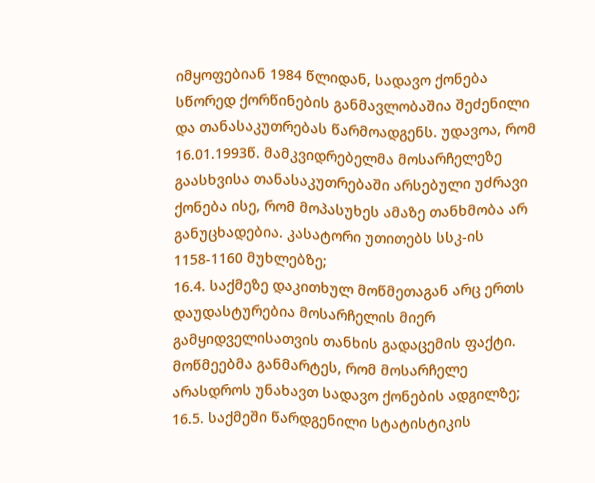იმყოფებიან 1984 წლიდან, სადავო ქონება სწორედ ქორწინების განმავლობაშია შეძენილი და თანასაკუთრებას წარმოადგენს. უდავოა, რომ 16.01.1993წ. მამკვიდრებელმა მოსარჩელეზე გაასხვისა თანასაკუთრებაში არსებული უძრავი ქონება ისე, რომ მოპასუხეს ამაზე თანხმობა არ განუცხადებია. კასატორი უთითებს სსკ-ის 1158-1160 მუხლებზე;
16.4. საქმეზე დაკითხულ მოწმეთაგან არც ერთს დაუდასტურებია მოსარჩელის მიერ გამყიდველისათვის თანხის გადაცემის ფაქტი. მოწმეებმა განმარტეს, რომ მოსარჩელე არასდროს უნახავთ სადავო ქონების ადგილზე;
16.5. საქმეში წარდგენილი სტატისტიკის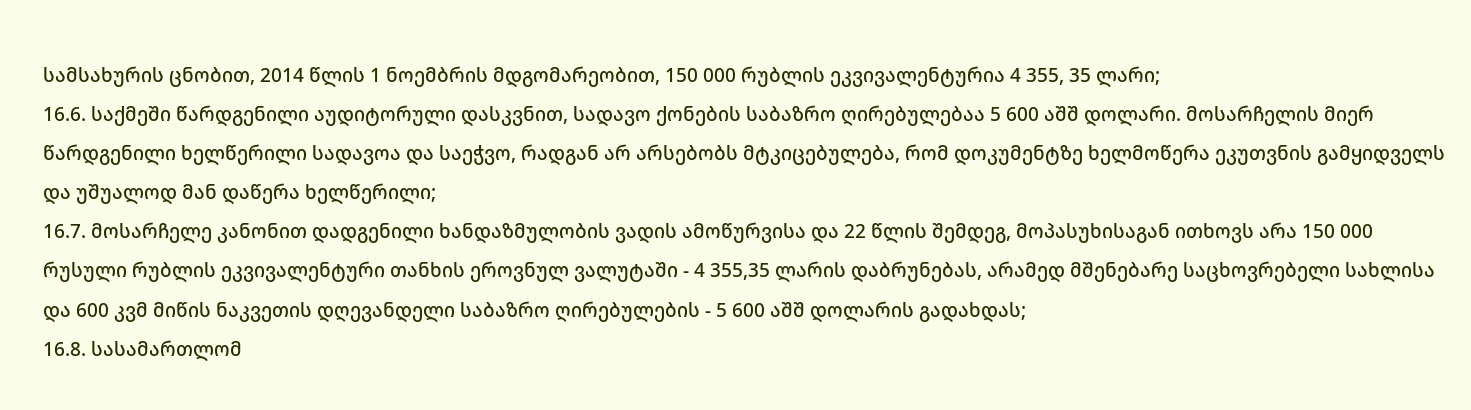სამსახურის ცნობით, 2014 წლის 1 ნოემბრის მდგომარეობით, 150 000 რუბლის ეკვივალენტურია 4 355, 35 ლარი;
16.6. საქმეში წარდგენილი აუდიტორული დასკვნით, სადავო ქონების საბაზრო ღირებულებაა 5 600 აშშ დოლარი. მოსარჩელის მიერ წარდგენილი ხელწერილი სადავოა და საეჭვო, რადგან არ არსებობს მტკიცებულება, რომ დოკუმენტზე ხელმოწერა ეკუთვნის გამყიდველს და უშუალოდ მან დაწერა ხელწერილი;
16.7. მოსარჩელე კანონით დადგენილი ხანდაზმულობის ვადის ამოწურვისა და 22 წლის შემდეგ, მოპასუხისაგან ითხოვს არა 150 000 რუსული რუბლის ეკვივალენტური თანხის ეროვნულ ვალუტაში - 4 355,35 ლარის დაბრუნებას, არამედ მშენებარე საცხოვრებელი სახლისა და 600 კვმ მიწის ნაკვეთის დღევანდელი საბაზრო ღირებულების - 5 600 აშშ დოლარის გადახდას;
16.8. სასამართლომ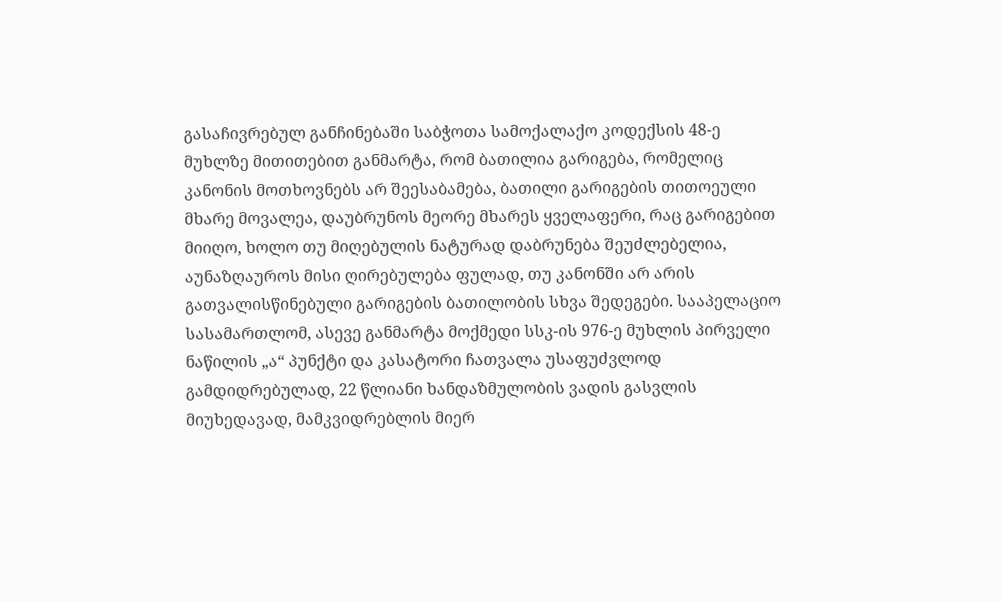გასაჩივრებულ განჩინებაში საბჭოთა სამოქალაქო კოდექსის 48-ე მუხლზე მითითებით განმარტა, რომ ბათილია გარიგება, რომელიც კანონის მოთხოვნებს არ შეესაბამება, ბათილი გარიგების თითოეული მხარე მოვალეა, დაუბრუნოს მეორე მხარეს ყველაფერი, რაც გარიგებით მიიღო, ხოლო თუ მიღებულის ნატურად დაბრუნება შეუძლებელია, აუნაზღაუროს მისი ღირებულება ფულად, თუ კანონში არ არის გათვალისწინებული გარიგების ბათილობის სხვა შედეგები. სააპელაციო სასამართლომ, ასევე განმარტა მოქმედი სსკ-ის 976-ე მუხლის პირველი ნაწილის „ა“ პუნქტი და კასატორი ჩათვალა უსაფუძვლოდ გამდიდრებულად, 22 წლიანი ხანდაზმულობის ვადის გასვლის მიუხედავად, მამკვიდრებლის მიერ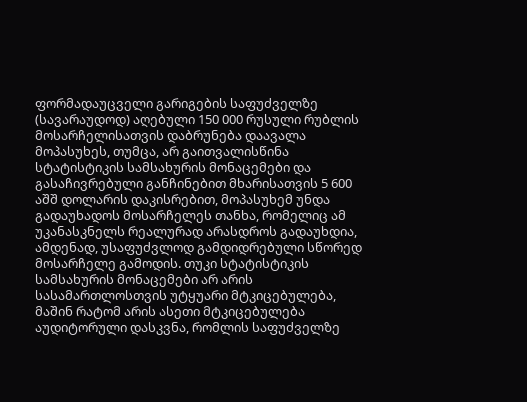ფორმადაუცველი გარიგების საფუძველზე (სავარაუდოდ) აღებული 150 000 რუსული რუბლის მოსარჩელისათვის დაბრუნება დაავალა მოპასუხეს, თუმცა, არ გაითვალისწინა სტატისტიკის სამსახურის მონაცემები და გასაჩივრებული განჩინებით მხარისათვის 5 600 აშშ დოლარის დაკისრებით, მოპასუხემ უნდა გადაუხადოს მოსარჩელეს თანხა, რომელიც ამ უკანასკნელს რეალურად არასდროს გადაუხდია, ამდენად, უსაფუძვლოდ გამდიდრებული სწორედ მოსარჩელე გამოდის. თუკი სტატისტიკის სამსახურის მონაცემები არ არის სასამართლოსთვის უტყუარი მტკიცებულება, მაშინ რატომ არის ასეთი მტკიცებულება აუდიტორული დასკვნა, რომლის საფუძველზე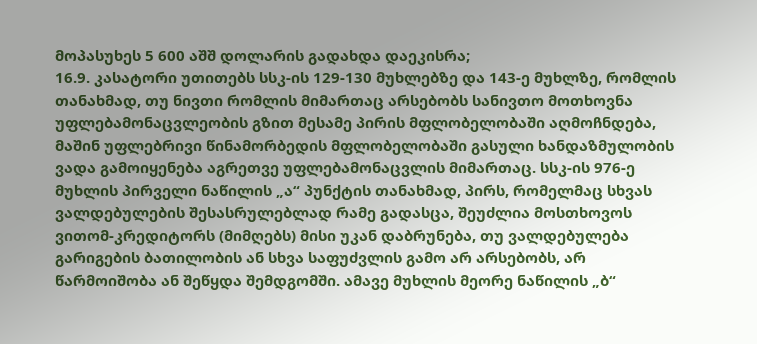მოპასუხეს 5 600 აშშ დოლარის გადახდა დაეკისრა;
16.9. კასატორი უთითებს სსკ-ის 129-130 მუხლებზე და 143-ე მუხლზე, რომლის თანახმად, თუ ნივთი რომლის მიმართაც არსებობს სანივთო მოთხოვნა უფლებამონაცვლეობის გზით მესამე პირის მფლობელობაში აღმოჩნდება, მაშინ უფლებრივი წინამორბედის მფლობელობაში გასული ხანდაზმულობის ვადა გამოიყენება აგრეთვე უფლებამონაცვლის მიმართაც. სსკ-ის 976-ე მუხლის პირველი ნაწილის „ა“ პუნქტის თანახმად, პირს, რომელმაც სხვას ვალდებულების შესასრულებლად რამე გადასცა, შეუძლია მოსთხოვოს ვითომ-კრედიტორს (მიმღებს) მისი უკან დაბრუნება, თუ ვალდებულება გარიგების ბათილობის ან სხვა საფუძვლის გამო არ არსებობს, არ წარმოიშობა ან შეწყდა შემდგომში. ამავე მუხლის მეორე ნაწილის „ბ“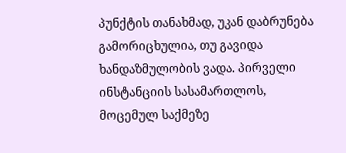პუნქტის თანახმად, უკან დაბრუნება გამორიცხულია, თუ გავიდა ხანდაზმულობის ვადა. პირველი ინსტანციის სასამართლოს, მოცემულ საქმეზე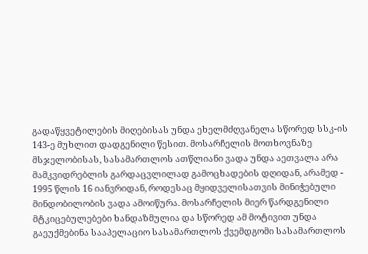გადაწყვეტილების მიღებისას უნდა ეხელმძღვანელა სწორედ სსკ-ის 143-ე მუხლით დადგენილი წესით. მოსარჩელის მოთხოვნაზე მსჯელობისას, სასამართლოს ათწლიანი ვადა უნდა აეთვალა არა მამკვიდრებლის გარდაცვლილად გამოცხადების დღიდან, არამედ - 1995 წლის 16 იანვრიდან, როდესაც მყიდველისათვის მინიჭებული მინდობილობის ვადა ამოიწურა. მოსარჩელის მიერ წარდგენილი მტკიცებულებები ხანდაზმულია და სწორედ ამ მოტივით უნდა გაეუქმებინა სააპელაციო სასამართლოს ქვემდგომი სასამართლოს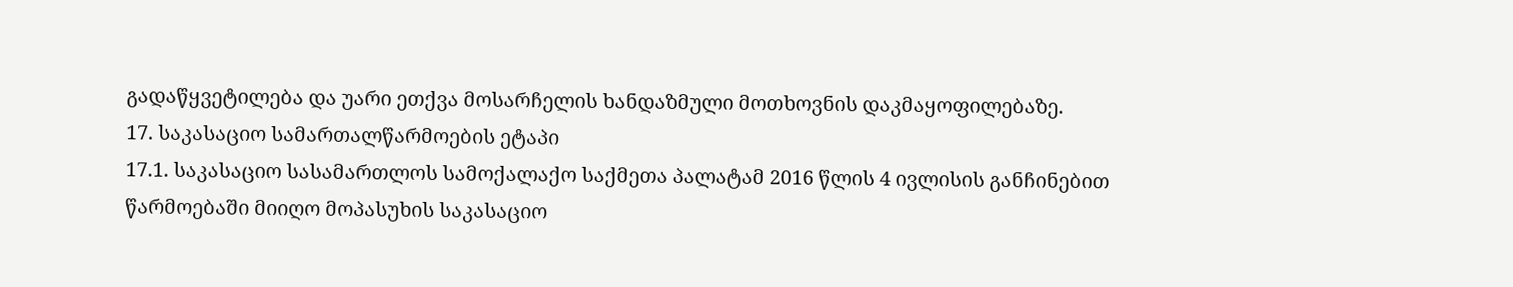გადაწყვეტილება და უარი ეთქვა მოსარჩელის ხანდაზმული მოთხოვნის დაკმაყოფილებაზე.
17. საკასაციო სამართალწარმოების ეტაპი
17.1. საკასაციო სასამართლოს სამოქალაქო საქმეთა პალატამ 2016 წლის 4 ივლისის განჩინებით წარმოებაში მიიღო მოპასუხის საკასაციო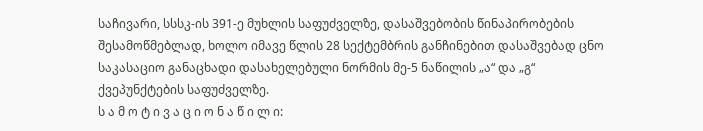საჩივარი, სსსკ-ის 391-ე მუხლის საფუძველზე, დასაშვებობის წინაპირობების შესამოწმებლად, ხოლო იმავე წლის 28 სექტემბრის განჩინებით დასაშვებად ცნო საკასაციო განაცხადი დასახელებული ნორმის მე-5 ნაწილის „ა“ და „გ“ ქვეპუნქტების საფუძველზე.
ს ა მ ო ტ ი ვ ა ც ი ო ნ ა წ ი ლ ი: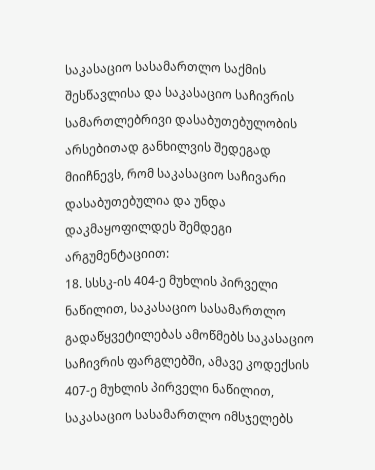საკასაციო სასამართლო საქმის შესწავლისა და საკასაციო საჩივრის სამართლებრივი დასაბუთებულობის არსებითად განხილვის შედეგად მიიჩნევს, რომ საკასაციო საჩივარი დასაბუთებულია და უნდა დაკმაყოფილდეს შემდეგი არგუმენტაციით:
18. სსსკ-ის 404-ე მუხლის პირველი ნაწილით, საკასაციო სასამართლო გადაწყვეტილებას ამოწმებს საკასაციო საჩივრის ფარგლებში, ამავე კოდექსის 407-ე მუხლის პირველი ნაწილით, საკასაციო სასამართლო იმსჯელებს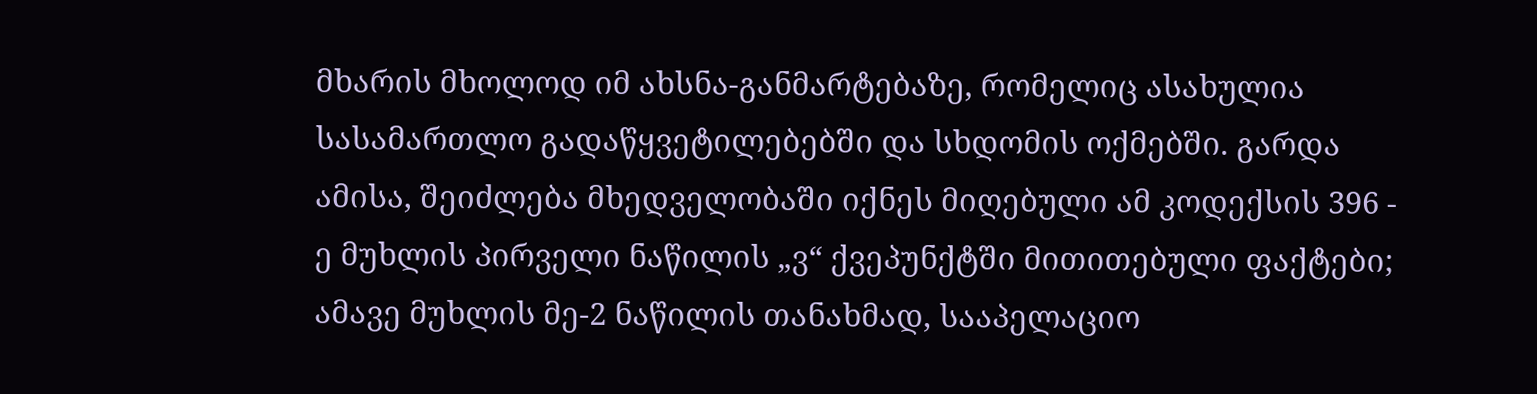მხარის მხოლოდ იმ ახსნა-განმარტებაზე, რომელიც ასახულია სასამართლო გადაწყვეტილებებში და სხდომის ოქმებში. გარდა ამისა, შეიძლება მხედველობაში იქნეს მიღებული ამ კოდექსის 396 - ე მუხლის პირველი ნაწილის „ვ“ ქვეპუნქტში მითითებული ფაქტები; ამავე მუხლის მე-2 ნაწილის თანახმად, სააპელაციო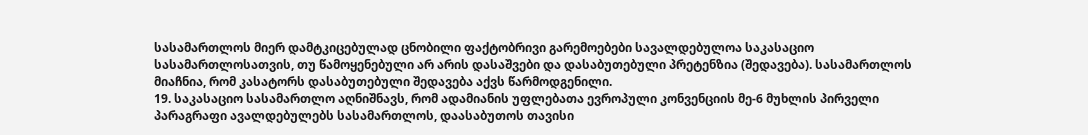სასამართლოს მიერ დამტკიცებულად ცნობილი ფაქტობრივი გარემოებები სავალდებულოა საკასაციო სასამართლოსათვის, თუ წამოყენებული არ არის დასაშვები და დასაბუთებული პრეტენზია (შედავება). სასამართლოს მიაჩნია, რომ კასატორს დასაბუთებული შედავება აქვს წარმოდგენილი.
19. საკასაციო სასამართლო აღნიშნავს, რომ ადამიანის უფლებათა ევროპული კონვენციის მე-6 მუხლის პირველი პარაგრაფი ავალდებულებს სასამართლოს, დაასაბუთოს თავისი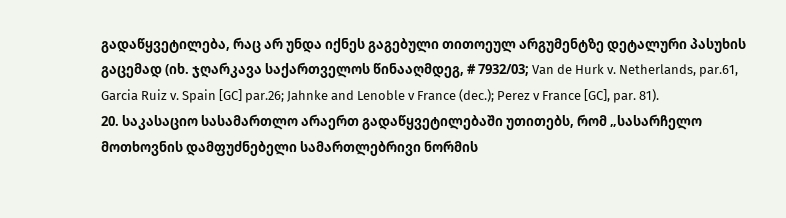გადაწყვეტილება, რაც არ უნდა იქნეს გაგებული თითოეულ არგუმენტზე დეტალური პასუხის გაცემად (იხ. ჯღარკავა საქართველოს წინააღმდეგ, # 7932/03; Van de Hurk v. Netherlands, par.61, Garcia Ruiz v. Spain [GC] par.26; Jahnke and Lenoble v France (dec.); Perez v France [GC], par. 81).
20. საკასაციო სასამართლო არაერთ გადაწყვეტილებაში უთითებს, რომ „სასარჩელო მოთხოვნის დამფუძნებელი სამართლებრივი ნორმის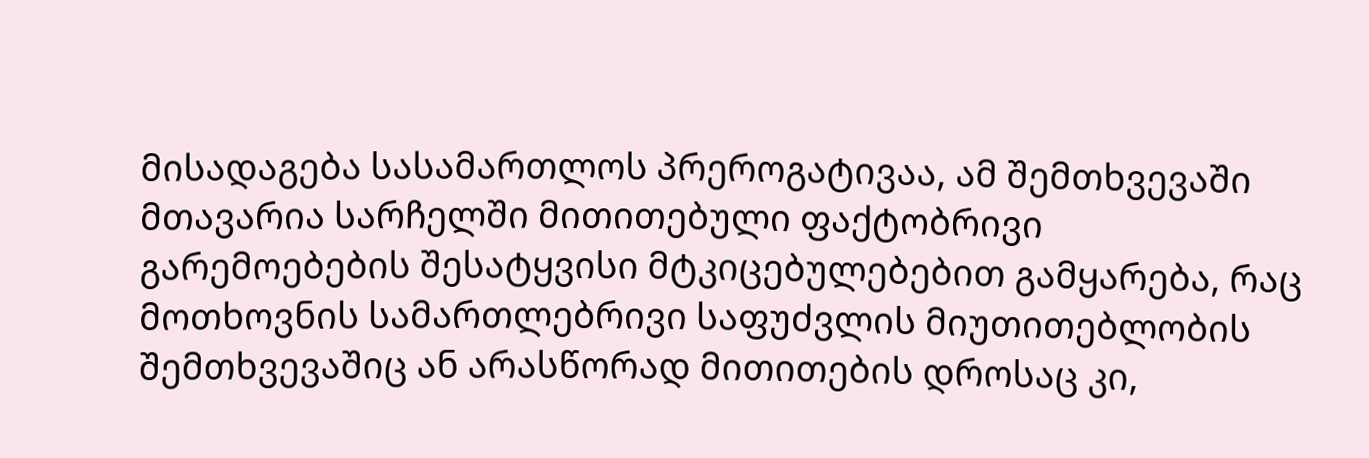მისადაგება სასამართლოს პრეროგატივაა, ამ შემთხვევაში მთავარია სარჩელში მითითებული ფაქტობრივი გარემოებების შესატყვისი მტკიცებულებებით გამყარება, რაც მოთხოვნის სამართლებრივი საფუძვლის მიუთითებლობის შემთხვევაშიც ან არასწორად მითითების დროსაც კი,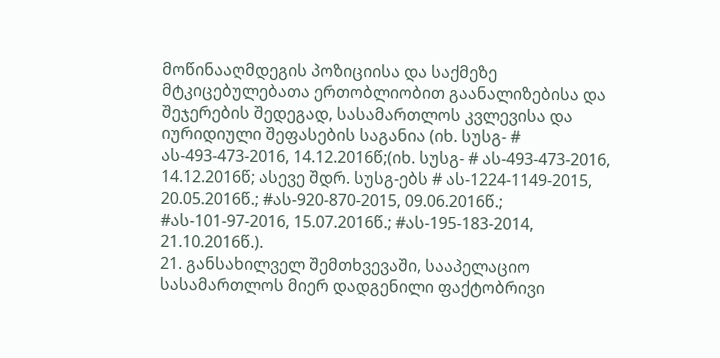მოწინააღმდეგის პოზიციისა და საქმეზე მტკიცებულებათა ერთობლიობით გაანალიზებისა და შეჯერების შედეგად, სასამართლოს კვლევისა და იურიდიული შეფასების საგანია (იხ. სუსგ- # ას-493-473-2016, 14.12.2016წ;(იხ. სუსგ- # ას-493-473-2016, 14.12.2016წ; ასევე შდრ. სუსგ-ებს # ას-1224-1149-2015, 20.05.2016წ.; #ას-920-870-2015, 09.06.2016წ.; #ას-101-97-2016, 15.07.2016წ.; #ას-195-183-2014, 21.10.2016წ.).
21. განსახილველ შემთხვევაში, სააპელაციო სასამართლოს მიერ დადგენილი ფაქტობრივი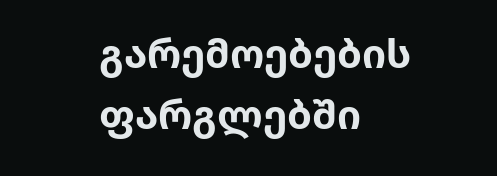გარემოებების ფარგლებში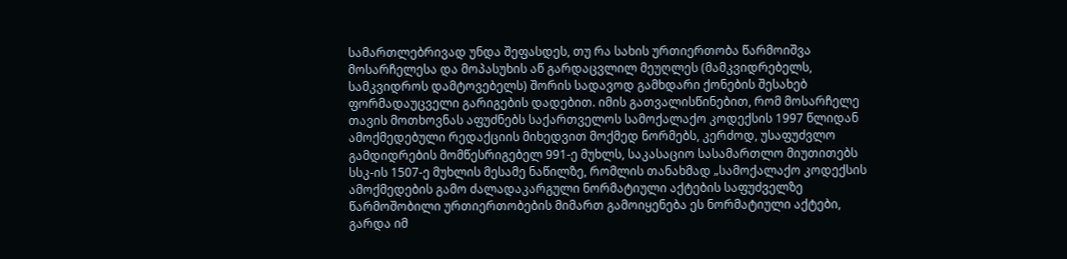სამართლებრივად უნდა შეფასდეს, თუ რა სახის ურთიერთობა წარმოიშვა მოსარჩელესა და მოპასუხის აწ გარდაცვლილ მეუღლეს (მამკვიდრებელს, სამკვიდროს დამტოვებელს) შორის სადავოდ გამხდარი ქონების შესახებ ფორმადაუცველი გარიგების დადებით. იმის გათვალისწინებით, რომ მოსარჩელე თავის მოთხოვნას აფუძნებს საქართველოს სამოქალაქო კოდექსის 1997 წლიდან ამოქმედებული რედაქციის მიხედვით მოქმედ ნორმებს, კერძოდ, უსაფუძვლო გამდიდრების მომწესრიგებელ 991-ე მუხლს, საკასაციო სასამართლო მიუთითებს სსკ-ის 1507-ე მუხლის მესამე ნაწილზე, რომლის თანახმად „სამოქალაქო კოდექსის ამოქმედების გამო ძალადაკარგული ნორმატიული აქტების საფუძველზე წარმოშობილი ურთიერთობების მიმართ გამოიყენება ეს ნორმატიული აქტები, გარდა იმ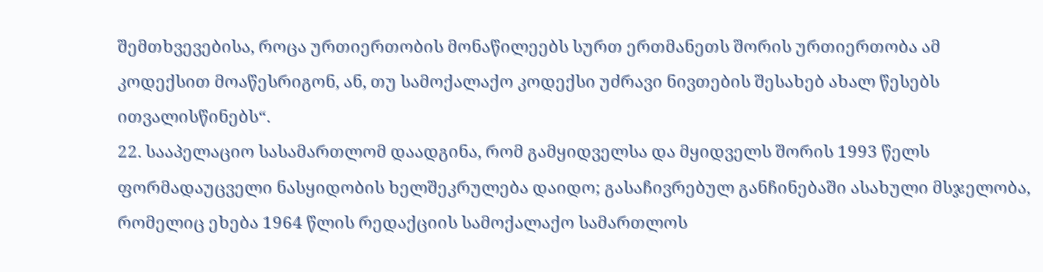შემთხვევებისა, როცა ურთიერთობის მონაწილეებს სურთ ერთმანეთს შორის ურთიერთობა ამ კოდექსით მოაწესრიგონ, ან, თუ სამოქალაქო კოდექსი უძრავი ნივთების შესახებ ახალ წესებს ითვალისწინებს“.
22. სააპელაციო სასამართლომ დაადგინა, რომ გამყიდველსა და მყიდველს შორის 1993 წელს ფორმადაუცველი ნასყიდობის ხელშეკრულება დაიდო; გასაჩივრებულ განჩინებაში ასახული მსჯელობა, რომელიც ეხება 1964 წლის რედაქციის სამოქალაქო სამართლოს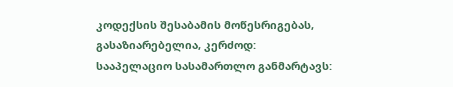კოდექსის შესაბამის მოწესრიგებას, გასაზიარებელია, კერძოდ: სააპელაციო სასამართლო განმარტავს: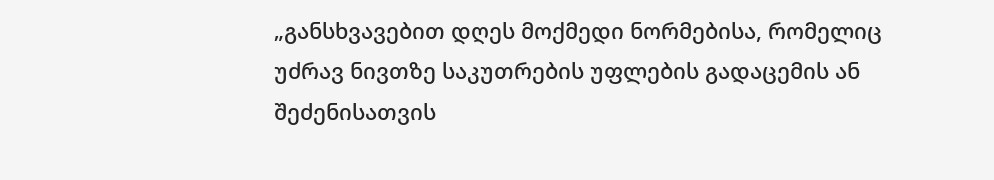„განსხვავებით დღეს მოქმედი ნორმებისა, რომელიც უძრავ ნივთზე საკუთრების უფლების გადაცემის ან შეძენისათვის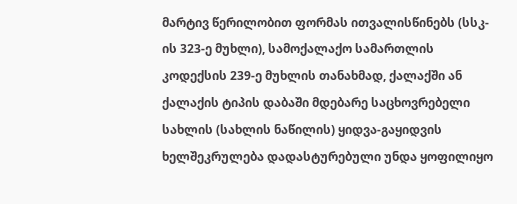მარტივ წერილობით ფორმას ითვალისწინებს (სსკ-ის 323-ე მუხლი), სამოქალაქო სამართლის კოდექსის 239-ე მუხლის თანახმად, ქალაქში ან ქალაქის ტიპის დაბაში მდებარე საცხოვრებელი სახლის (სახლის ნაწილის) ყიდვა-გაყიდვის ხელშეკრულება დადასტურებული უნდა ყოფილიყო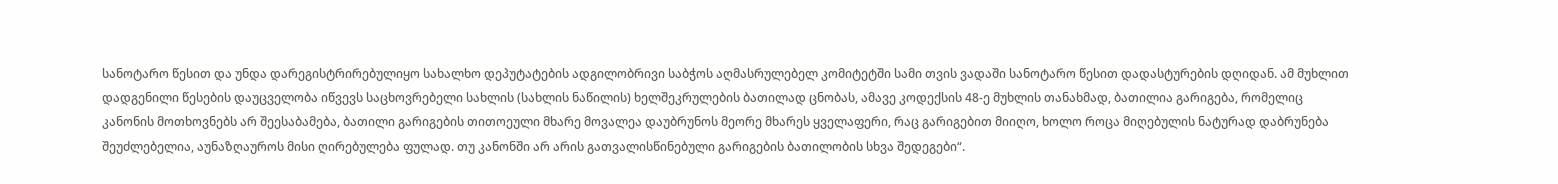სანოტარო წესით და უნდა დარეგისტრირებულიყო სახალხო დეპუტატების ადგილობრივი საბჭოს აღმასრულებელ კომიტეტში სამი თვის ვადაში სანოტარო წესით დადასტურების დღიდან. ამ მუხლით დადგენილი წესების დაუცველობა იწვევს საცხოვრებელი სახლის (სახლის ნაწილის) ხელშეკრულების ბათილად ცნობას, ამავე კოდექსის 48-ე მუხლის თანახმად, ბათილია გარიგება, რომელიც კანონის მოთხოვნებს არ შეესაბამება, ბათილი გარიგების თითოეული მხარე მოვალეა დაუბრუნოს მეორე მხარეს ყველაფერი, რაც გარიგებით მიიღო, ხოლო როცა მიღებულის ნატურად დაბრუნება შეუძლებელია, აუნაზღაუროს მისი ღირებულება ფულად. თუ კანონში არ არის გათვალისწინებული გარიგების ბათილობის სხვა შედეგები“.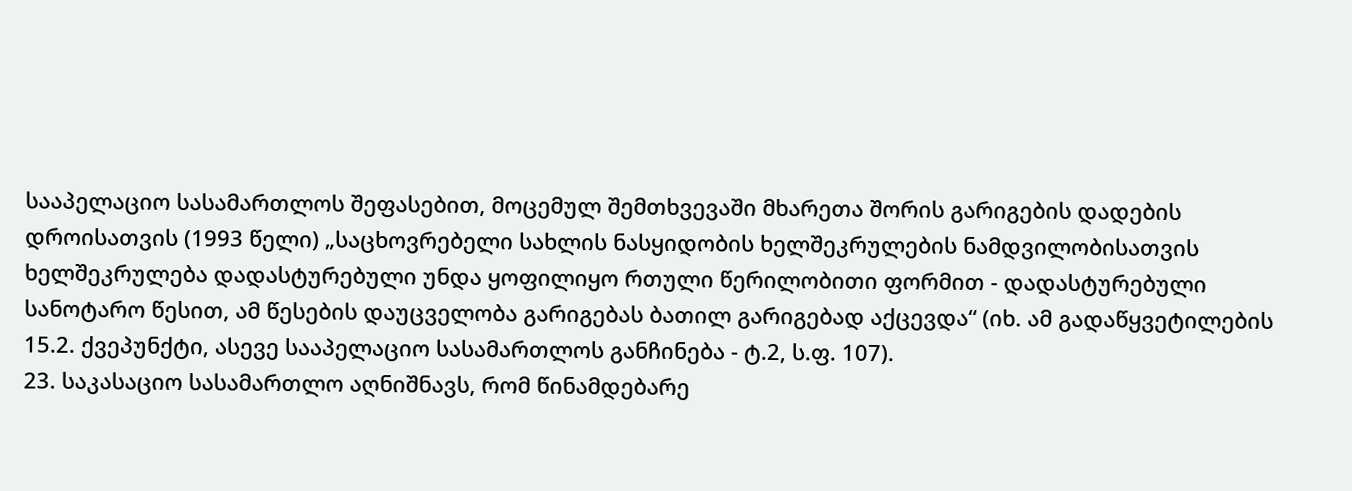სააპელაციო სასამართლოს შეფასებით, მოცემულ შემთხვევაში მხარეთა შორის გარიგების დადების დროისათვის (1993 წელი) „საცხოვრებელი სახლის ნასყიდობის ხელშეკრულების ნამდვილობისათვის ხელშეკრულება დადასტურებული უნდა ყოფილიყო რთული წერილობითი ფორმით - დადასტურებული სანოტარო წესით, ამ წესების დაუცველობა გარიგებას ბათილ გარიგებად აქცევდა“ (იხ. ამ გადაწყვეტილების 15.2. ქვეპუნქტი, ასევე სააპელაციო სასამართლოს განჩინება - ტ.2, ს.ფ. 107).
23. საკასაციო სასამართლო აღნიშნავს, რომ წინამდებარე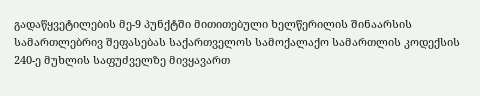გადაწყვეტილების მე-9 პუნქტში მითითებული ხელწერილის შინაარსის სამართლებრივ შეფასებას საქართველოს სამოქალაქო სამართლის კოდექსის 240-ე მუხლის საფუძველზე მივყავართ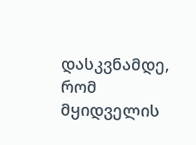დასკვნამდე, რომ მყიდველის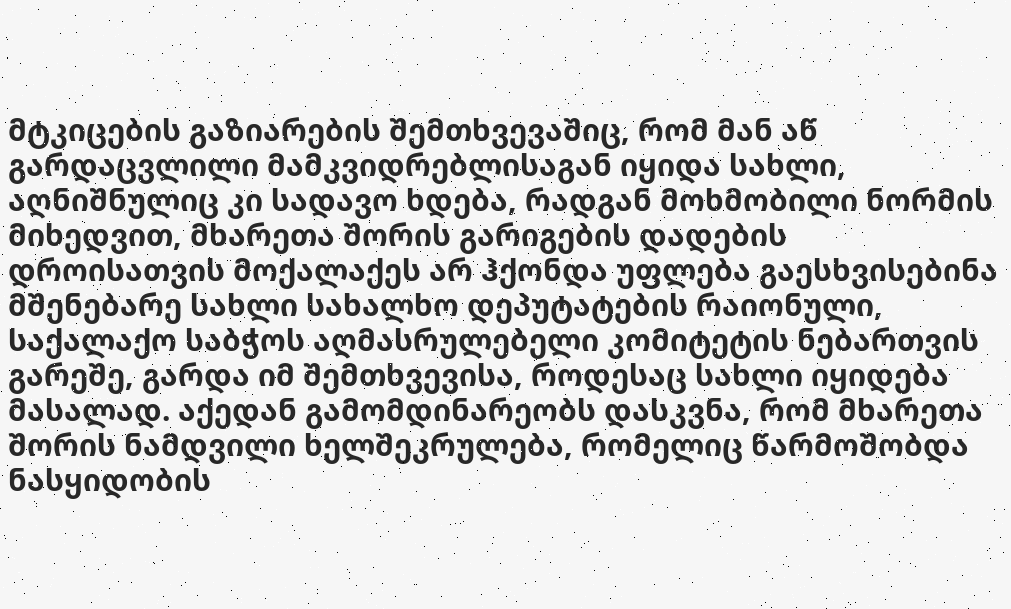მტკიცების გაზიარების შემთხვევაშიც, რომ მან აწ გარდაცვლილი მამკვიდრებლისაგან იყიდა სახლი, აღნიშნულიც კი სადავო ხდება, რადგან მოხმობილი ნორმის მიხედვით, მხარეთა შორის გარიგების დადების დროისათვის მოქალაქეს არ ჰქონდა უფლება გაესხვისებინა მშენებარე სახლი სახალხო დეპუტატების რაიონული, საქალაქო საბჭოს აღმასრულებელი კომიტეტის ნებართვის გარეშე, გარდა იმ შემთხვევისა, როდესაც სახლი იყიდება მასალად. აქედან გამომდინარეობს დასკვნა, რომ მხარეთა შორის ნამდვილი ხელშეკრულება, რომელიც წარმოშობდა ნასყიდობის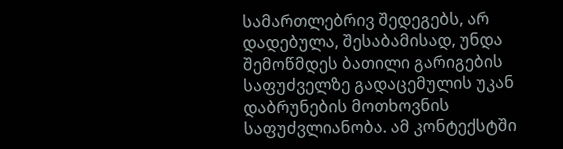სამართლებრივ შედეგებს, არ დადებულა, შესაბამისად, უნდა შემოწმდეს ბათილი გარიგების საფუძველზე გადაცემულის უკან დაბრუნების მოთხოვნის საფუძვლიანობა. ამ კონტექსტში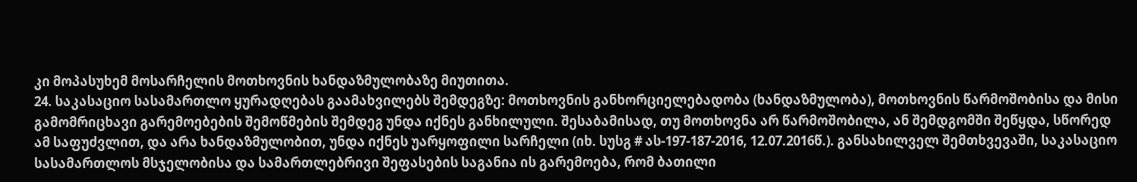კი მოპასუხემ მოსარჩელის მოთხოვნის ხანდაზმულობაზე მიუთითა.
24. საკასაციო სასამართლო ყურადღებას გაამახვილებს შემდეგზე: მოთხოვნის განხორციელებადობა (ხანდაზმულობა), მოთხოვნის წარმოშობისა და მისი გამომრიცხავი გარემოებების შემოწმების შემდეგ უნდა იქნეს განხილული. შესაბამისად, თუ მოთხოვნა არ წარმოშობილა, ან შემდგომში შეწყდა, სწორედ ამ საფუძვლით, და არა ხანდაზმულობით, უნდა იქნეს უარყოფილი სარჩელი (იხ. სუსგ # ას-197-187-2016, 12.07.2016წ.). განსახილველ შემთხვევაში, საკასაციო სასამართლოს მსჯელობისა და სამართლებრივი შეფასების საგანია ის გარემოება, რომ ბათილი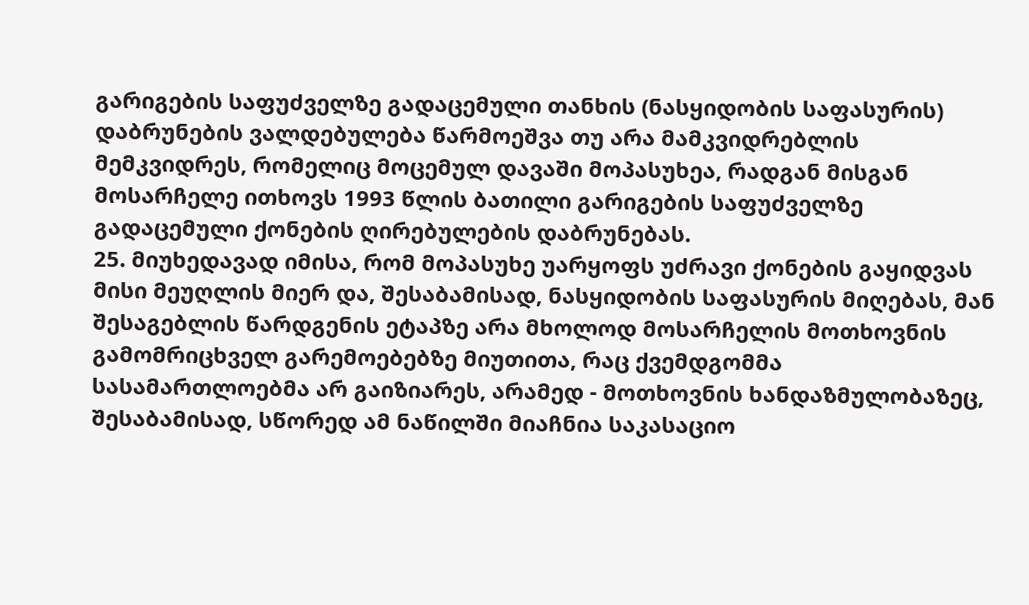გარიგების საფუძველზე გადაცემული თანხის (ნასყიდობის საფასურის) დაბრუნების ვალდებულება წარმოეშვა თუ არა მამკვიდრებლის მემკვიდრეს, რომელიც მოცემულ დავაში მოპასუხეა, რადგან მისგან მოსარჩელე ითხოვს 1993 წლის ბათილი გარიგების საფუძველზე გადაცემული ქონების ღირებულების დაბრუნებას.
25. მიუხედავად იმისა, რომ მოპასუხე უარყოფს უძრავი ქონების გაყიდვას მისი მეუღლის მიერ და, შესაბამისად, ნასყიდობის საფასურის მიღებას, მან შესაგებლის წარდგენის ეტაპზე არა მხოლოდ მოსარჩელის მოთხოვნის გამომრიცხველ გარემოებებზე მიუთითა, რაც ქვემდგომმა სასამართლოებმა არ გაიზიარეს, არამედ - მოთხოვნის ხანდაზმულობაზეც, შესაბამისად, სწორედ ამ ნაწილში მიაჩნია საკასაციო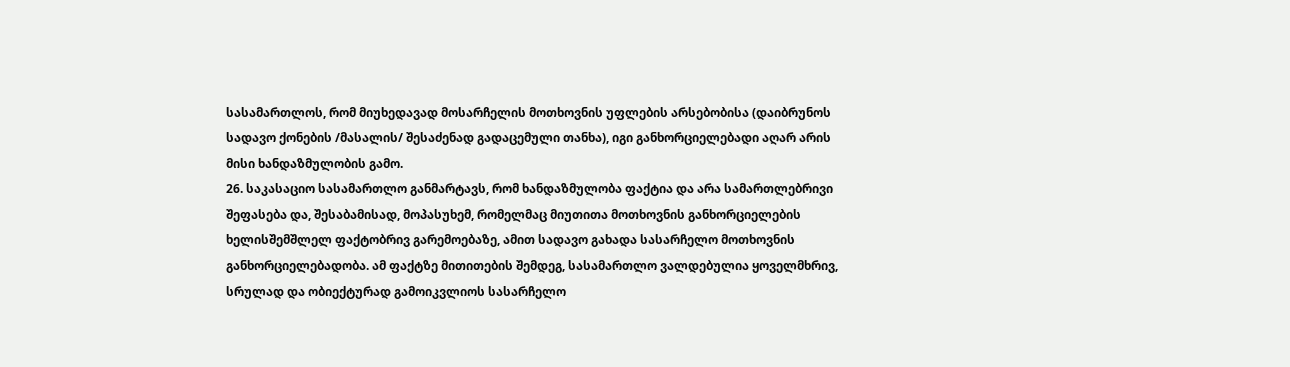სასამართლოს, რომ მიუხედავად მოსარჩელის მოთხოვნის უფლების არსებობისა (დაიბრუნოს სადავო ქონების /მასალის/ შესაძენად გადაცემული თანხა), იგი განხორციელებადი აღარ არის მისი ხანდაზმულობის გამო.
26. საკასაციო სასამართლო განმარტავს, რომ ხანდაზმულობა ფაქტია და არა სამართლებრივი შეფასება და, შესაბამისად, მოპასუხემ, რომელმაც მიუთითა მოთხოვნის განხორციელების ხელისშემშლელ ფაქტობრივ გარემოებაზე, ამით სადავო გახადა სასარჩელო მოთხოვნის განხორციელებადობა. ამ ფაქტზე მითითების შემდეგ, სასამართლო ვალდებულია ყოველმხრივ, სრულად და ობიექტურად გამოიკვლიოს სასარჩელო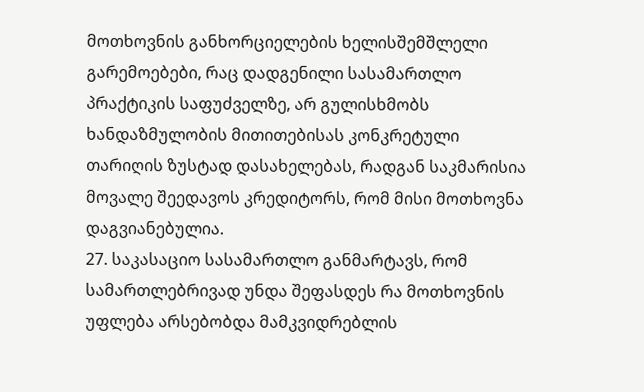მოთხოვნის განხორციელების ხელისშემშლელი გარემოებები, რაც დადგენილი სასამართლო პრაქტიკის საფუძველზე, არ გულისხმობს ხანდაზმულობის მითითებისას კონკრეტული თარიღის ზუსტად დასახელებას, რადგან საკმარისია მოვალე შეედავოს კრედიტორს, რომ მისი მოთხოვნა დაგვიანებულია.
27. საკასაციო სასამართლო განმარტავს, რომ სამართლებრივად უნდა შეფასდეს რა მოთხოვნის უფლება არსებობდა მამკვიდრებლის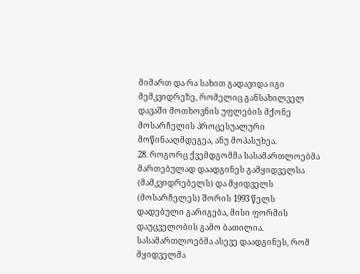მიმართ და რა სახით გადავიდა იგი მემკვიდრეზე, რომელიც განსახილველ დავაში მოთხოვნის უფლების მქონე მოსარჩელის პროცესუალური მოწინააღმდეგეა, ანუ მოპასუხეა.
28. როგორც ქვემდგომმა სასამართლოებმა მართებულად დაადგინეს გამყიდველსა (მამკვიდრებელს) და მყიდველს (მოსარჩელეს) შორის 1993 წელს დადებული გარიგება, მისი ფორმის დაუცველობის გამო ბათილია. სასამართლოებმა ასევე დაადგინეს, რომ მყიდველმა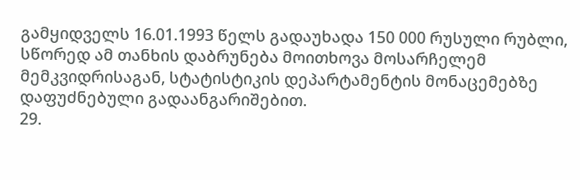გამყიდველს 16.01.1993 წელს გადაუხადა 150 000 რუსული რუბლი, სწორედ ამ თანხის დაბრუნება მოითხოვა მოსარჩელემ მემკვიდრისაგან, სტატისტიკის დეპარტამენტის მონაცემებზე დაფუძნებული გადაანგარიშებით.
29.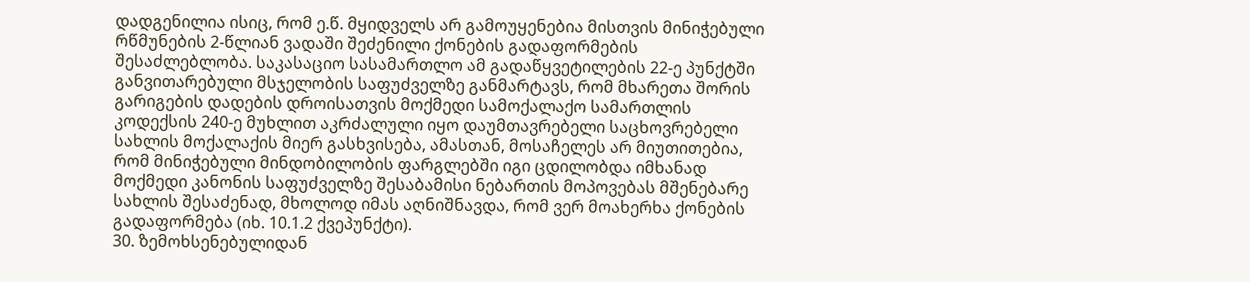დადგენილია ისიც, რომ ე.წ. მყიდველს არ გამოუყენებია მისთვის მინიჭებული რწმუნების 2-წლიან ვადაში შეძენილი ქონების გადაფორმების შესაძლებლობა. საკასაციო სასამართლო ამ გადაწყვეტილების 22-ე პუნქტში განვითარებული მსჯელობის საფუძველზე განმარტავს, რომ მხარეთა შორის გარიგების დადების დროისათვის მოქმედი სამოქალაქო სამართლის კოდექსის 240-ე მუხლით აკრძალული იყო დაუმთავრებელი საცხოვრებელი სახლის მოქალაქის მიერ გასხვისება, ამასთან, მოსაჩელეს არ მიუთითებია, რომ მინიჭებული მინდობილობის ფარგლებში იგი ცდილობდა იმხანად მოქმედი კანონის საფუძველზე შესაბამისი ნებართის მოპოვებას მშენებარე სახლის შესაძენად, მხოლოდ იმას აღნიშნავდა, რომ ვერ მოახერხა ქონების გადაფორმება (იხ. 10.1.2 ქვეპუნქტი).
30. ზემოხსენებულიდან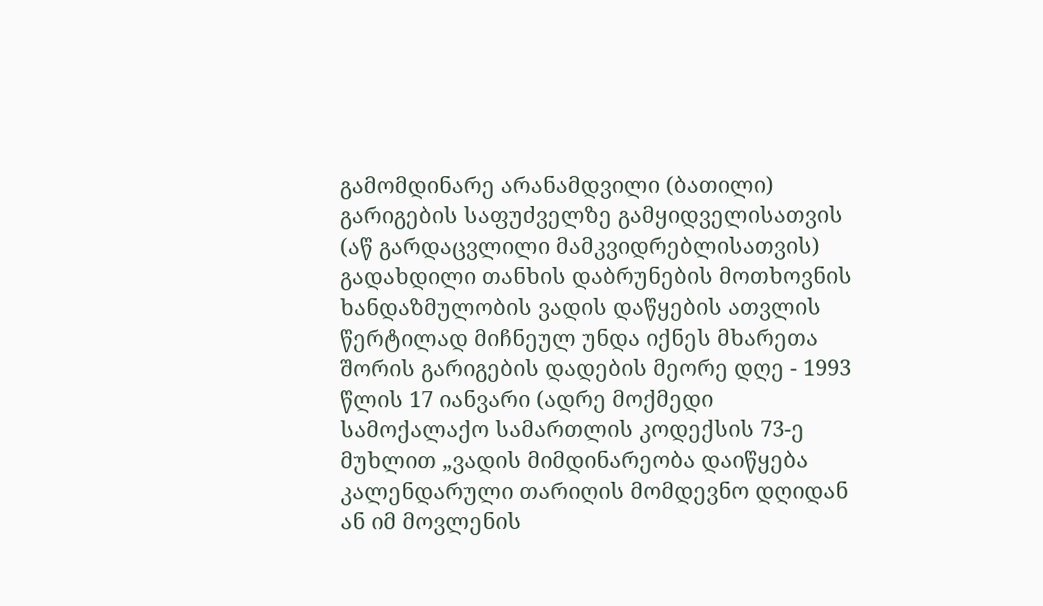გამომდინარე არანამდვილი (ბათილი) გარიგების საფუძველზე გამყიდველისათვის (აწ გარდაცვლილი მამკვიდრებლისათვის) გადახდილი თანხის დაბრუნების მოთხოვნის ხანდაზმულობის ვადის დაწყების ათვლის წერტილად მიჩნეულ უნდა იქნეს მხარეთა შორის გარიგების დადების მეორე დღე - 1993 წლის 17 იანვარი (ადრე მოქმედი სამოქალაქო სამართლის კოდექსის 73-ე მუხლით „ვადის მიმდინარეობა დაიწყება კალენდარული თარიღის მომდევნო დღიდან ან იმ მოვლენის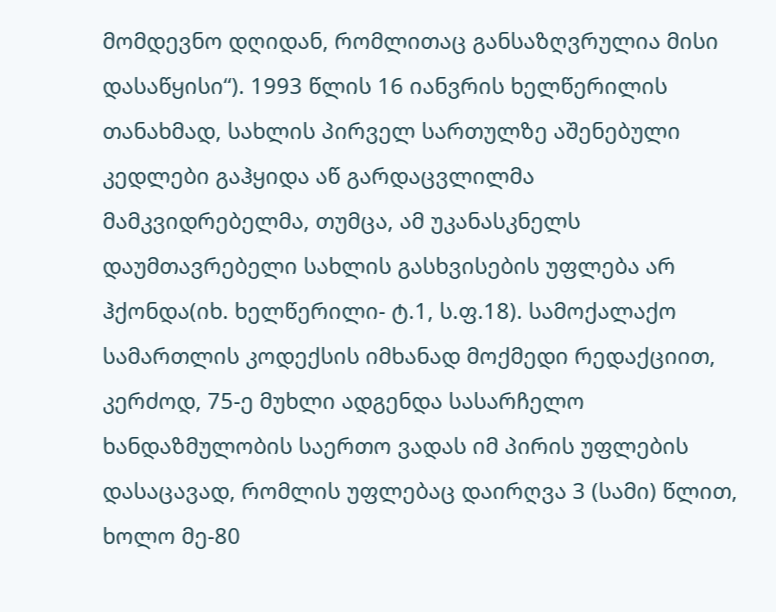მომდევნო დღიდან, რომლითაც განსაზღვრულია მისი დასაწყისი“). 1993 წლის 16 იანვრის ხელწერილის თანახმად, სახლის პირველ სართულზე აშენებული კედლები გაჰყიდა აწ გარდაცვლილმა მამკვიდრებელმა, თუმცა, ამ უკანასკნელს დაუმთავრებელი სახლის გასხვისების უფლება არ ჰქონდა(იხ. ხელწერილი- ტ.1, ს.ფ.18). სამოქალაქო სამართლის კოდექსის იმხანად მოქმედი რედაქციით, კერძოდ, 75-ე მუხლი ადგენდა სასარჩელო ხანდაზმულობის საერთო ვადას იმ პირის უფლების დასაცავად, რომლის უფლებაც დაირღვა 3 (სამი) წლით, ხოლო მე-80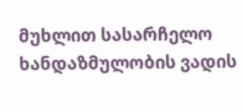მუხლით სასარჩელო ხანდაზმულობის ვადის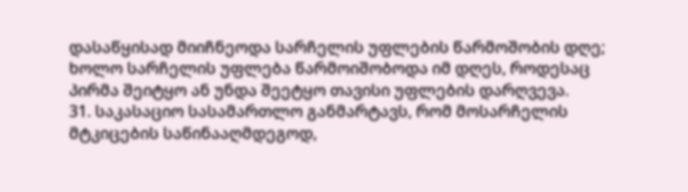დასაწყისად მიიჩნეოდა სარჩელის უფლების წარმოშობის დღე; ხოლო სარჩელის უფლება წარმოიშობოდა იმ დღეს, როდესაც პირმა შეიტყო ან უნდა შეეტყო თავისი უფლების დარღვევა.
31. საკასაციო სასამართლო განმარტავს, რომ მოსარჩელის მტკიცების საწინააღმდეგოდ,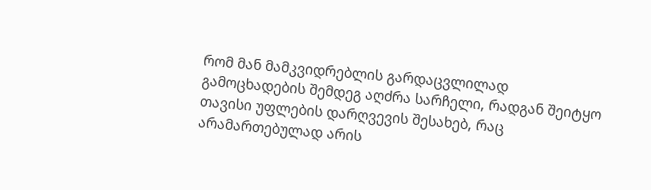რომ მან მამკვიდრებლის გარდაცვლილად გამოცხადების შემდეგ აღძრა სარჩელი, რადგან შეიტყო თავისი უფლების დარღვევის შესახებ, რაც არამართებულად არის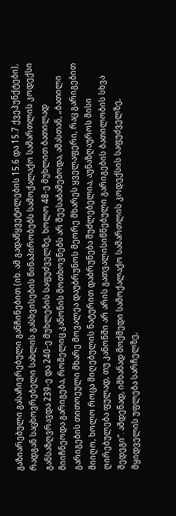გაზიარებული გასაჩივრებული განჩინებით (იხ. ამ გადაწყვეტილების 15.6 და 15.7 ქვეპუნქტები), რადგან საცხოვრებელი სახლის გასხვისების წინაპირობებს სამოქალაქო სამართლის კოდექსი განსაზღვრავდა 239-ე და 240-ე მუხლების საფუძველზე, ხოლო 48-ე მუხლით ბათილად მიიჩნეოდა გარიგება, რომელიც კანონის მოთხოვნებს არ შეესაბამებოდა, ამასთან, „ბათილი გარიგების თითოეული მხარე მოვალეა დაუბრუნოს მეორე მხარეს ყველაფერი, რაც გარიგებით მიიღო, ხოლო როცა მიღებულის ნატურით დაბრუნება შუძლებელია, აუნაზღაუროს მისი ღირებულება ფულად, თუ კანონში არ არის გათვალისიწნებული გარიგების ბათილობის სხვა შედეგი“. ამდენად, იმხანად მოქმედი სამოქალაქო სამართლის კოდექსის საფუძველზე, მყიდველის უფლება სარჩელზე,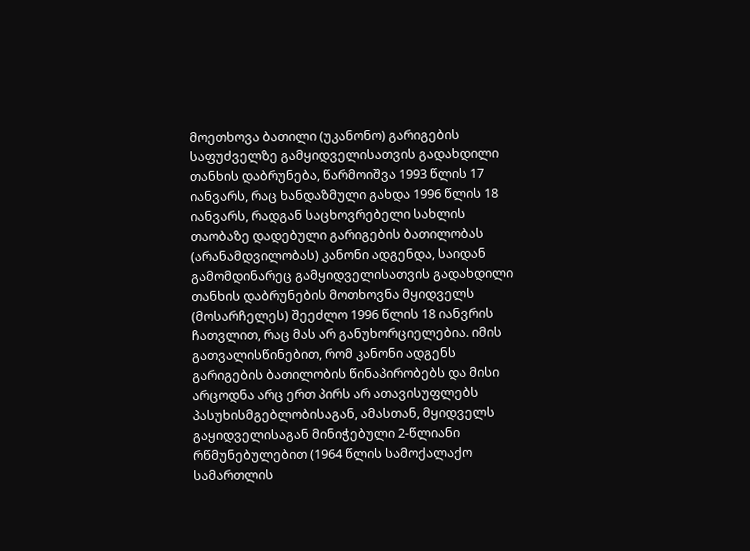მოეთხოვა ბათილი (უკანონო) გარიგების საფუძველზე გამყიდველისათვის გადახდილი თანხის დაბრუნება, წარმოიშვა 1993 წლის 17 იანვარს, რაც ხანდაზმული გახდა 1996 წლის 18 იანვარს, რადგან საცხოვრებელი სახლის თაობაზე დადებული გარიგების ბათილობას (არანამდვილობას) კანონი ადგენდა, საიდან გამომდინარეც გამყიდველისათვის გადახდილი თანხის დაბრუნების მოთხოვნა მყიდველს (მოსარჩელეს) შეეძლო 1996 წლის 18 იანვრის ჩათვლით, რაც მას არ განუხორციელებია. იმის გათვალისწინებით, რომ კანონი ადგენს გარიგების ბათილობის წინაპირობებს და მისი არცოდნა არც ერთ პირს არ ათავისუფლებს პასუხისმგებლობისაგან, ამასთან, მყიდველს გაყიდველისაგან მინიჭებული 2-წლიანი რწმუნებულებით (1964 წლის სამოქალაქო სამართლის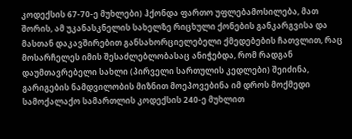კოდექსის 67-70-ე მუხლები) ჰქონდა ფართო უფლებამოსილება, მათ შორის, ამ უკანასკნელის სახელზე რიცხული ქონების განკარგვისა და მასთან დაკავშირებით განსახორციელებელი ქმედებების ჩათვლით, რაც მოსარჩელეს იმის შესაძლებლობასაც ანიჭებდა, რომ რადგან დაუმთავრებელი სახლი (პირველი სართულის კედლები) შეიძინა, გარიგების ნამდვილობის მიზნით მოეპოვებინა იმ დროს მოქმედი სამოქალაქო სამართლის კოდექსის 240-ე მუხლით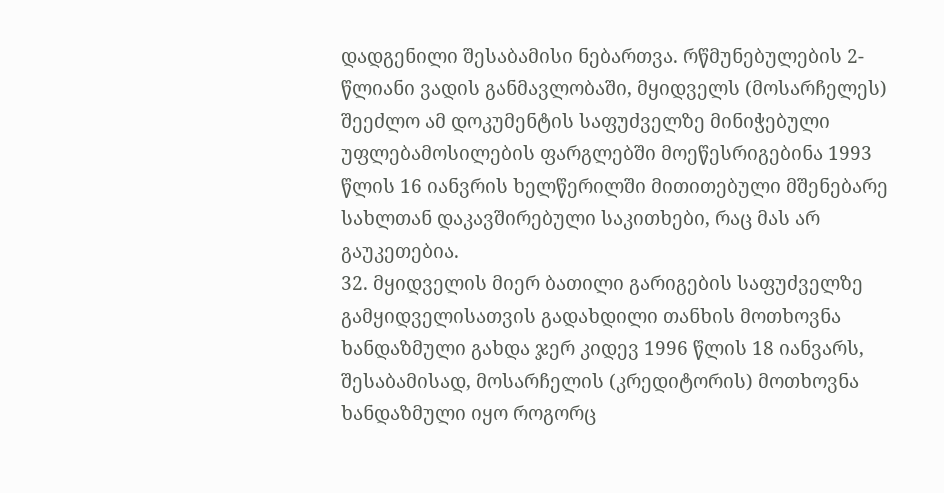დადგენილი შესაბამისი ნებართვა. რწმუნებულების 2-წლიანი ვადის განმავლობაში, მყიდველს (მოსარჩელეს) შეეძლო ამ დოკუმენტის საფუძველზე მინიჭებული უფლებამოსილების ფარგლებში მოეწესრიგებინა 1993 წლის 16 იანვრის ხელწერილში მითითებული მშენებარე სახლთან დაკავშირებული საკითხები, რაც მას არ გაუკეთებია.
32. მყიდველის მიერ ბათილი გარიგების საფუძველზე გამყიდველისათვის გადახდილი თანხის მოთხოვნა ხანდაზმული გახდა ჯერ კიდევ 1996 წლის 18 იანვარს, შესაბამისად, მოსარჩელის (კრედიტორის) მოთხოვნა ხანდაზმული იყო როგორც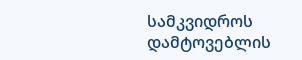სამკვიდროს დამტოვებლის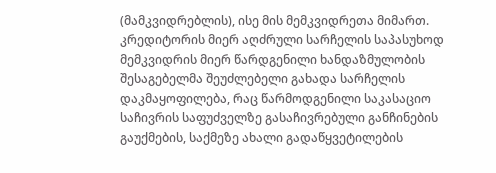(მამკვიდრებლის), ისე მის მემკვიდრეთა მიმართ. კრედიტორის მიერ აღძრული სარჩელის საპასუხოდ მემკვიდრის მიერ წარდგენილი ხანდაზმულობის შესაგებელმა შეუძლებელი გახადა სარჩელის დაკმაყოფილება, რაც წარმოდგენილი საკასაციო საჩივრის საფუძველზე გასაჩივრებული განჩინების გაუქმების, საქმეზე ახალი გადაწყვეტილების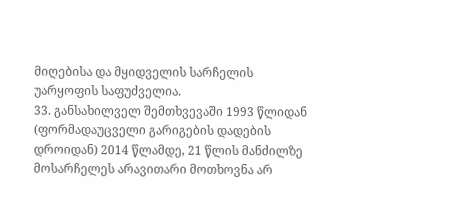მიღებისა და მყიდველის სარჩელის უარყოფის საფუძველია.
33. განსახილველ შემთხვევაში 1993 წლიდან (ფორმადაუცველი გარიგების დადების დროიდან) 2014 წლამდე, 21 წლის მანძილზე მოსარჩელეს არავითარი მოთხოვნა არ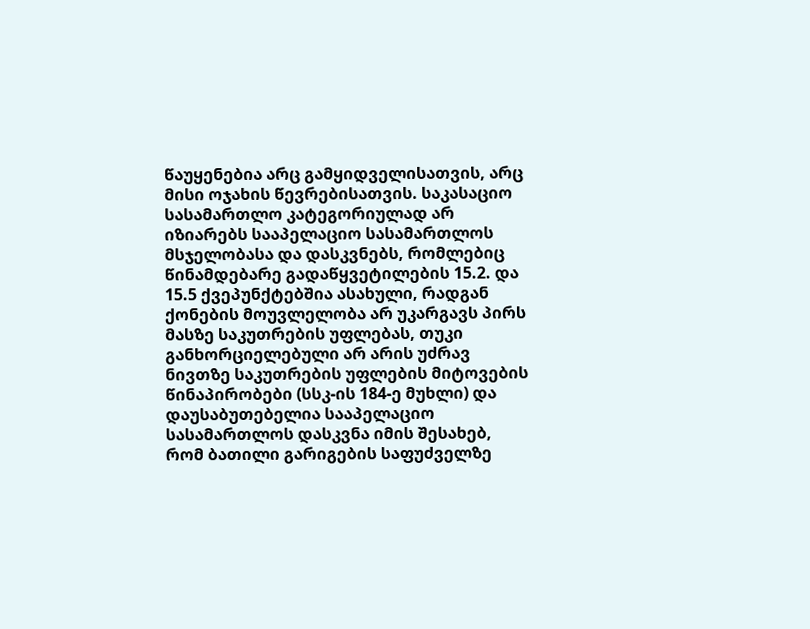წაუყენებია არც გამყიდველისათვის, არც მისი ოჯახის წევრებისათვის. საკასაციო სასამართლო კატეგორიულად არ იზიარებს სააპელაციო სასამართლოს მსჯელობასა და დასკვნებს, რომლებიც წინამდებარე გადაწყვეტილების 15.2. და 15.5 ქვეპუნქტებშია ასახული, რადგან ქონების მოუვლელობა არ უკარგავს პირს მასზე საკუთრების უფლებას, თუკი განხორციელებული არ არის უძრავ ნივთზე საკუთრების უფლების მიტოვების წინაპირობები (სსკ-ის 184-ე მუხლი) და დაუსაბუთებელია სააპელაციო სასამართლოს დასკვნა იმის შესახებ, რომ ბათილი გარიგების საფუძველზე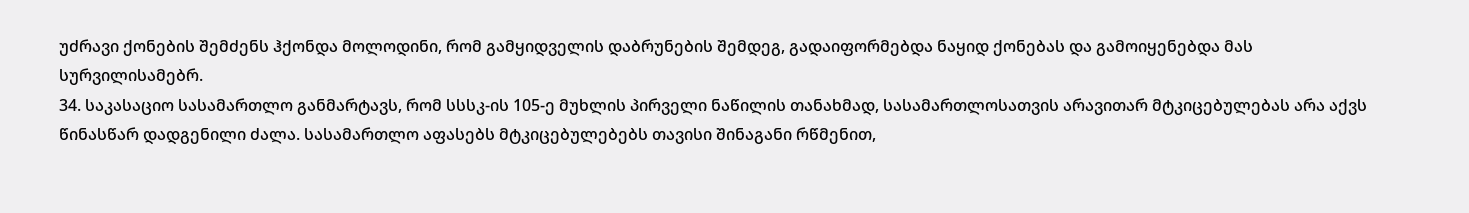უძრავი ქონების შემძენს ჰქონდა მოლოდინი, რომ გამყიდველის დაბრუნების შემდეგ, გადაიფორმებდა ნაყიდ ქონებას და გამოიყენებდა მას სურვილისამებრ.
34. საკასაციო სასამართლო განმარტავს, რომ სსსკ-ის 105-ე მუხლის პირველი ნაწილის თანახმად, სასამართლოსათვის არავითარ მტკიცებულებას არა აქვს წინასწარ დადგენილი ძალა. სასამართლო აფასებს მტკიცებულებებს თავისი შინაგანი რწმენით,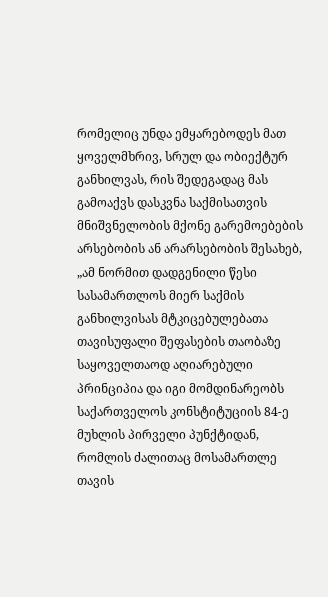რომელიც უნდა ემყარებოდეს მათ ყოველმხრივ, სრულ და ობიექტურ განხილვას, რის შედეგადაც მას გამოაქვს დასკვნა საქმისათვის მნიშვნელობის მქონე გარემოებების არსებობის ან არარსებობის შესახებ, „ამ ნორმით დადგენილი წესი სასამართლოს მიერ საქმის განხილვისას მტკიცებულებათა თავისუფალი შეფასების თაობაზე საყოველთაოდ აღიარებული პრინციპია და იგი მომდინარეობს საქართველოს კონსტიტუციის 84-ე მუხლის პირველი პუნქტიდან, რომლის ძალითაც მოსამართლე თავის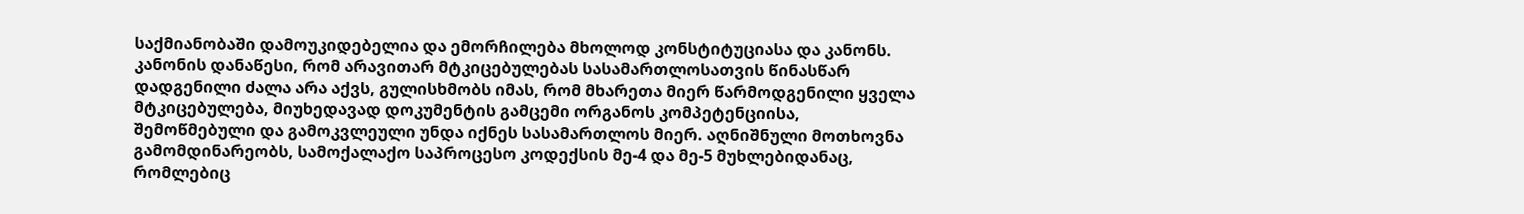საქმიანობაში დამოუკიდებელია და ემორჩილება მხოლოდ კონსტიტუციასა და კანონს. კანონის დანაწესი, რომ არავითარ მტკიცებულებას სასამართლოსათვის წინასწარ დადგენილი ძალა არა აქვს, გულისხმობს იმას, რომ მხარეთა მიერ წარმოდგენილი ყველა მტკიცებულება, მიუხედავად დოკუმენტის გამცემი ორგანოს კომპეტენციისა, შემოწმებული და გამოკვლეული უნდა იქნეს სასამართლოს მიერ. აღნიშნული მოთხოვნა გამომდინარეობს, სამოქალაქო საპროცესო კოდექსის მე-4 და მე-5 მუხლებიდანაც, რომლებიც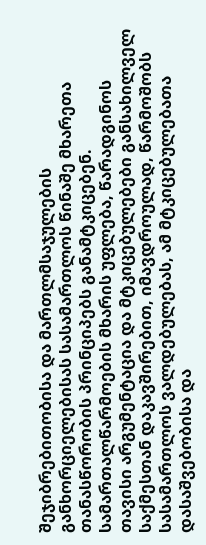შეჯიბრებითობისა და მართლმსაჯულების განხორციელებისას სასამართლოს წინაშე მხარეთა თანასწორობის პრინციპებს განამტკიცებენ. სამართალწარმოების მხარის უფლება, წარადგინოს თავისი არგუმენტაცია და მტკიცებულებები განსახილველ საქმესთან დაკავშირებით, იმავდროულად, წარმოშობს სასამართლოს ვალდებულებას, ამ მტკიცებულებათა დასაშვებობისა და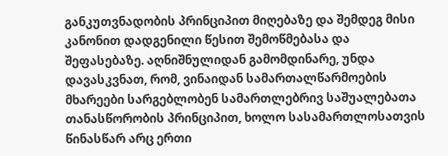განკუთვნადობის პრინციპით მიღებაზე და შემდეგ მისი კანონით დადგენილი წესით შემოწმებასა და შეფასებაზე. აღნიშნულიდან გამომდინარე, უნდა დავასკვნათ, რომ, ვინაიდან სამართალწარმოების მხარეები სარგებლობენ სამართლებრივ საშუალებათა თანასწორობის პრინციპით, ხოლო სასამართლოსათვის წინასწარ არც ერთი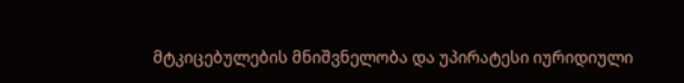მტკიცებულების მნიშვნელობა და უპირატესი იურიდიული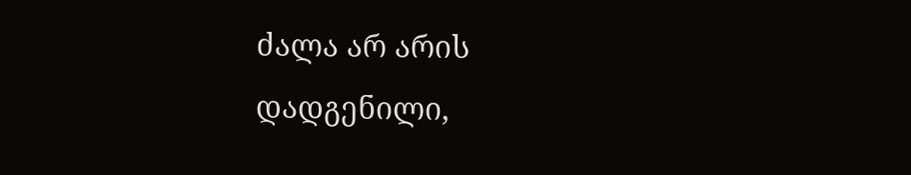ძალა არ არის დადგენილი,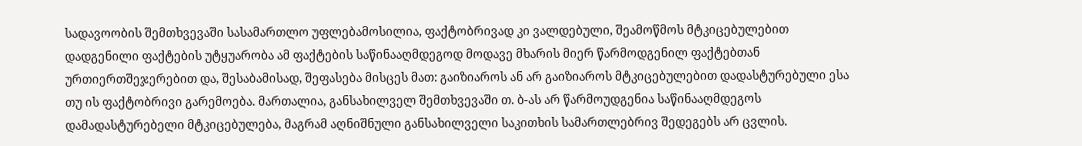სადავოობის შემთხვევაში სასამართლო უფლებამოსილია, ფაქტობრივად კი ვალდებული, შეამოწმოს მტკიცებულებით დადგენილი ფაქტების უტყუარობა ამ ფაქტების საწინააღმდეგოდ მოდავე მხარის მიერ წარმოდგენილ ფაქტებთან ურთიერთშეჯერებით და, შესაბამისად, შეფასება მისცეს მათ: გაიზიაროს ან არ გაიზიაროს მტკიცებულებით დადასტურებული ესა თუ ის ფაქტობრივი გარემოება. მართალია, განსახილველ შემთხვევაში თ. ბ-ას არ წარმოუდგენია საწინააღმდეგოს დამადასტურებელი მტკიცებულება, მაგრამ აღნიშნული განსახილველი საკითხის სამართლებრივ შედეგებს არ ცვლის.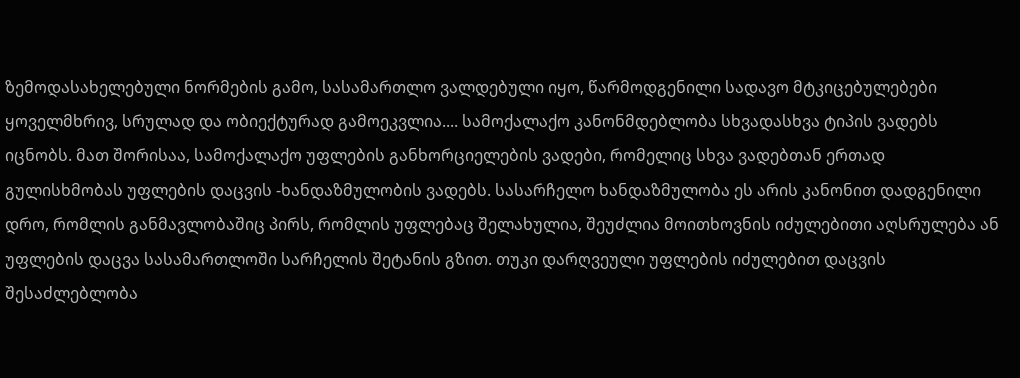ზემოდასახელებული ნორმების გამო, სასამართლო ვალდებული იყო, წარმოდგენილი სადავო მტკიცებულებები ყოველმხრივ, სრულად და ობიექტურად გამოეკვლია.... სამოქალაქო კანონმდებლობა სხვადასხვა ტიპის ვადებს იცნობს. მათ შორისაა, სამოქალაქო უფლების განხორციელების ვადები, რომელიც სხვა ვადებთან ერთად გულისხმობას უფლების დაცვის -ხანდაზმულობის ვადებს. სასარჩელო ხანდაზმულობა ეს არის კანონით დადგენილი დრო, რომლის განმავლობაშიც პირს, რომლის უფლებაც შელახულია, შეუძლია მოითხოვნის იძულებითი აღსრულება ან უფლების დაცვა სასამართლოში სარჩელის შეტანის გზით. თუკი დარღვეული უფლების იძულებით დაცვის შესაძლებლობა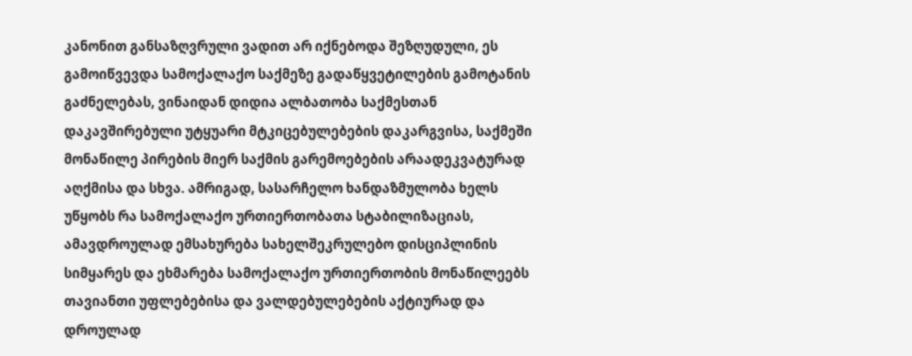კანონით განსაზღვრული ვადით არ იქნებოდა შეზღუდული, ეს გამოიწვევდა სამოქალაქო საქმეზე გადაწყვეტილების გამოტანის გაძნელებას, ვინაიდან დიდია ალბათობა საქმესთან დაკავშირებული უტყუარი მტკიცებულებების დაკარგვისა, საქმეში მონაწილე პირების მიერ საქმის გარემოებების არაადეკვატურად აღქმისა და სხვა. ამრიგად, სასარჩელო ხანდაზმულობა ხელს უწყობს რა სამოქალაქო ურთიერთობათა სტაბილიზაციას, ამავდროულად ემსახურება სახელშეკრულებო დისციპლინის სიმყარეს და ეხმარება სამოქალაქო ურთიერთობის მონაწილეებს თავიანთი უფლებებისა და ვალდებულებების აქტიურად და დროულად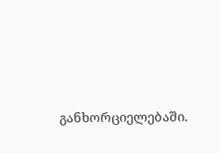განხორციელებაში.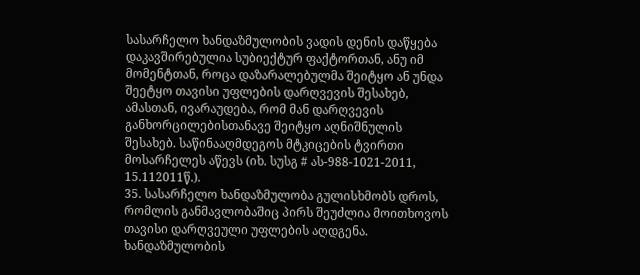სასარჩელო ხანდაზმულობის ვადის დენის დაწყება დაკავშირებულია სუბიექტურ ფაქტორთან, ანუ იმ მომენტთან, როცა დაზარალებულმა შეიტყო ან უნდა შეეტყო თავისი უფლების დარღვევის შესახებ, ამასთან, ივარაუდება, რომ მან დარღვევის განხორცილებისთანავე შეიტყო აღნიშნულის შესახებ. საწინააღმდეგოს მტკიცების ტვირთი მოსარჩელეს აწევს (იხ. სუსგ # ას-988-1021-2011, 15.112011წ.).
35. სასარჩელო ხანდაზმულობა გულისხმობს დროს, რომლის განმავლობაშიც პირს შეუძლია მოითხოვოს თავისი დარღვეული უფლების აღდგენა. ხანდაზმულობის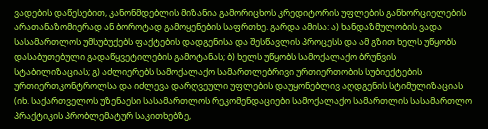ვადების დაწესებით, კანონმდებლის მიზანია გამორიცხოს კრედიტორის უფლების განხორციელების არათანაზომიერად ან ბოროტად გამოყენების საფრთხე. გარდა ამისა: ა) ხანდაზმულობის ვადა სასამართლოს უმსუბუქებს ფაქტების დადგენისა და შესწავლის პროცესს და ამ გზით ხელს უწყობს დასაბუთებული გადაწყვეტილების გამოტანას; ბ) ხელს უწყობს სამოქალაქო ბრუნვის სტაბილიზაციას; გ) აძლიერებს სამოქალაქო სამართლებრივი ურთიერთობის სუბიექტების ურთიერთკონტროლსა და იძლევა დარღვეული უფლების დაუყონებლივ აღდგენის სტიმულიზაციას (იხ. საქართველოს უზენაესი სასამართლოს რეკომენდაციები სამოქალაქო სამართლის სასამართლო პრაქტიკის პრობლემატურ საკითხებზე,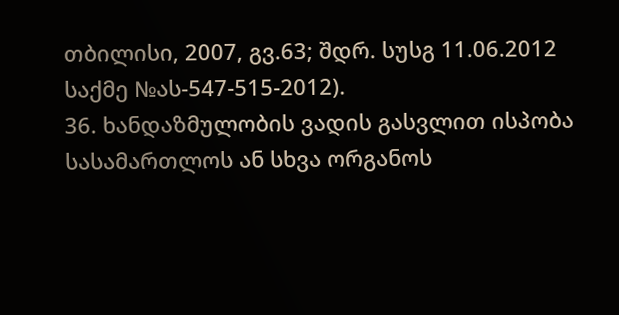თბილისი, 2007, გვ.63; შდრ. სუსგ 11.06.2012 საქმე №ას-547-515-2012).
36. ხანდაზმულობის ვადის გასვლით ისპობა სასამართლოს ან სხვა ორგანოს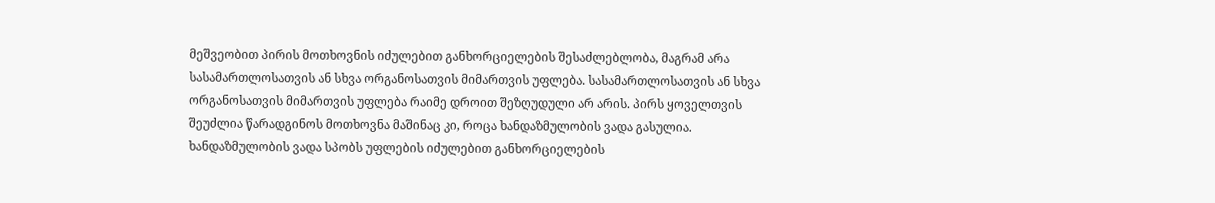მეშვეობით პირის მოთხოვნის იძულებით განხორციელების შესაძლებლობა, მაგრამ არა სასამართლოსათვის ან სხვა ორგანოსათვის მიმართვის უფლება. სასამართლოსათვის ან სხვა ორგანოსათვის მიმართვის უფლება რაიმე დროით შეზღუდული არ არის. პირს ყოველთვის შეუძლია წარადგინოს მოთხოვნა მაშინაც კი, როცა ხანდაზმულობის ვადა გასულია. ხანდაზმულობის ვადა სპობს უფლების იძულებით განხორციელების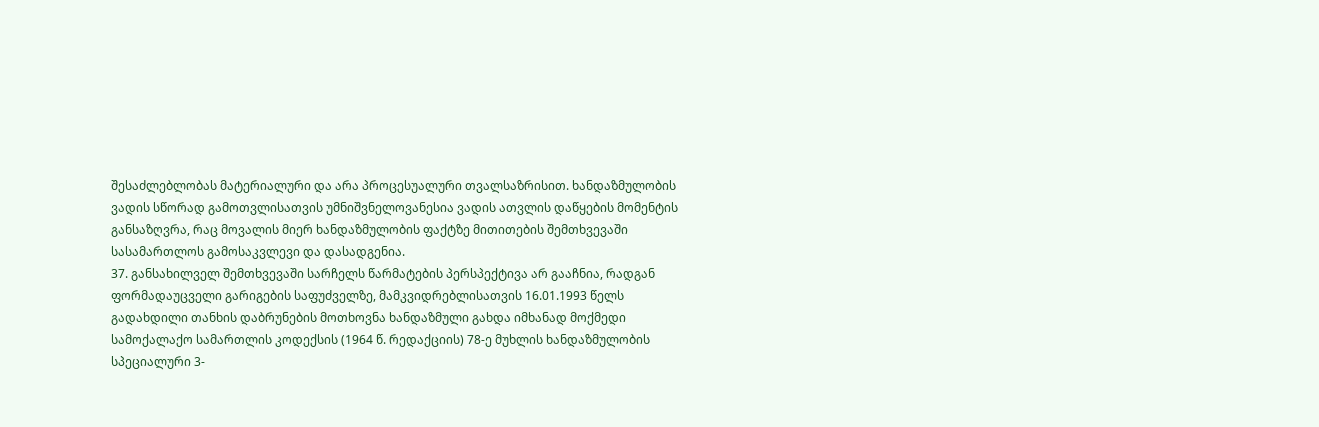შესაძლებლობას მატერიალური და არა პროცესუალური თვალსაზრისით. ხანდაზმულობის ვადის სწორად გამოთვლისათვის უმნიშვნელოვანესია ვადის ათვლის დაწყების მომენტის განსაზღვრა, რაც მოვალის მიერ ხანდაზმულობის ფაქტზე მითითების შემთხვევაში სასამართლოს გამოსაკვლევი და დასადგენია.
37. განსახილველ შემთხვევაში სარჩელს წარმატების პერსპექტივა არ გააჩნია, რადგან ფორმადაუცველი გარიგების საფუძველზე, მამკვიდრებლისათვის 16.01.1993 წელს გადახდილი თანხის დაბრუნების მოთხოვნა ხანდაზმული გახდა იმხანად მოქმედი სამოქალაქო სამართლის კოდექსის (1964 წ. რედაქციის) 78-ე მუხლის ხანდაზმულობის სპეციალური 3-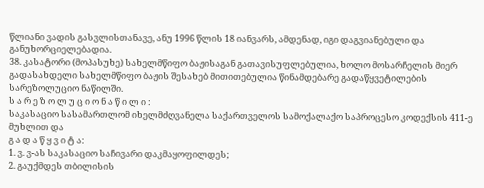წლიანი ვადის გასვლისთანავე, ანუ 1996 წლის 18 იანვარს, ამდენად, იგი დაგვიანებული და განუხორციელებადია.
38. კასატორი (მოპასუხე) სახელმწიფო ბაჟისაგან გათავისუფლებულია, ხოლო მოსარჩელის მიერ გადასახდელი სახელმწიფო ბაჟის შესახებ მითითებულია წინამდებარე გადაწყვეტილების სარეზოლუციო ნაწილში.
ს ა რ ე ზ ო ლ უ ც ი ო ნ ა წ ი ლ ი :
საკასაციო სასამართლომ იხელმძღვანელა საქართველოს სამოქალაქო საპროცესო კოდექსის 411-ე მუხლით და
გ ა დ ა წ ყ ვ ი ტ ა:
1. ვ. ვ-ას საკასაციო საჩივარი დაკმაყოფილდეს;
2. გაუქმდეს თბილისის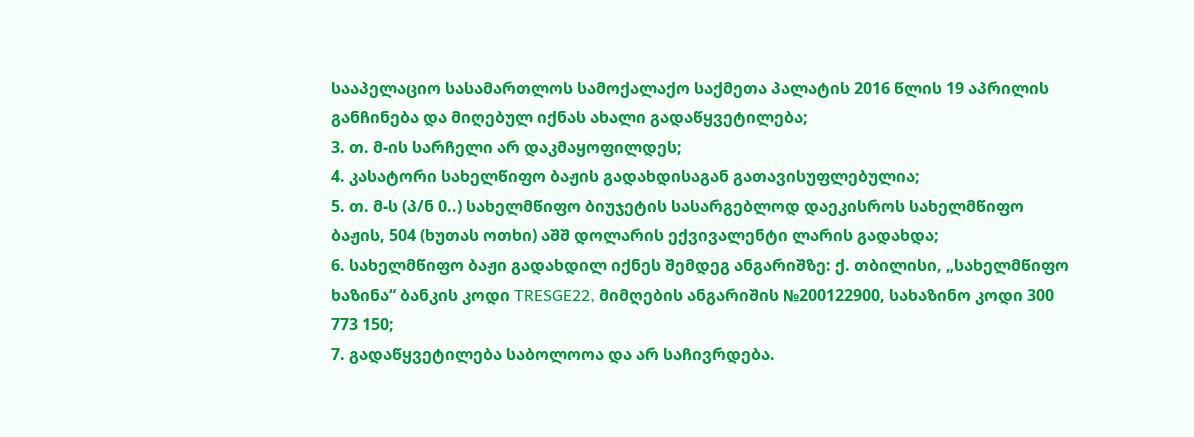სააპელაციო სასამართლოს სამოქალაქო საქმეთა პალატის 2016 წლის 19 აპრილის განჩინება და მიღებულ იქნას ახალი გადაწყვეტილება;
3. თ. მ-ის სარჩელი არ დაკმაყოფილდეს;
4. კასატორი სახელწიფო ბაჟის გადახდისაგან გათავისუფლებულია;
5. თ. მ-ს (პ/ნ 0..) სახელმწიფო ბიუჯეტის სასარგებლოდ დაეკისროს სახელმწიფო ბაჟის, 504 (ხუთას ოთხი) აშშ დოლარის ექვივალენტი ლარის გადახდა;
6. სახელმწიფო ბაჟი გადახდილ იქნეს შემდეგ ანგარიშზე: ქ. თბილისი, „სახელმწიფო ხაზინა“ ბანკის კოდი TRESGE22, მიმღების ანგარიშის №200122900, სახაზინო კოდი 300 773 150;
7. გადაწყვეტილება საბოლოოა და არ საჩივრდება.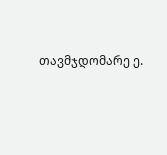თავმჯდომარე ე.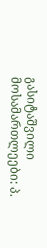გასიტაშვილი
მოსამართლეები: პ.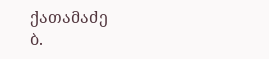ქათამაძე
ბ.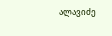ალავიძე